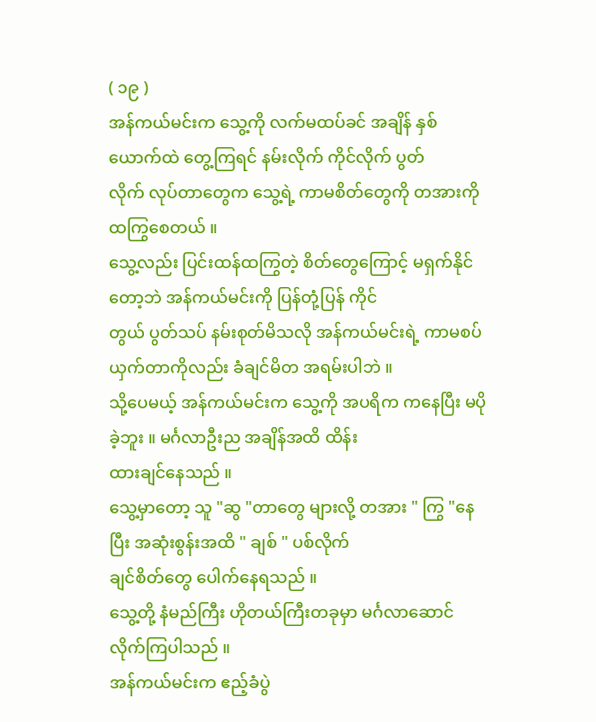( ၁၉ )
အန်ကယ်မင်းက သွေ့ကို လက်မထပ်ခင် အချိန် နှစ်ယောက်ထဲ တွေ့ကြရင် နမ်းလိုက် ကိုင်လိုက် ပွတ်
လိုက် လုပ်တာတွေက သွေ့ရဲ့ ကာမစိတ်တွေကို တအားကို ထကြွစေတယ် ။
သွေ့လည်း ပြင်းထန်ထကြွတဲ့ စိတ်တွေကြောင့် မရှက်နိုင်တော့ဘဲ အန်ကယ်မင်းကို ပြန်တုံ့ပြန် ကိုင်
တွယ် ပွတ်သပ် နမ်းစုတ်မိသလို အန်ကယ်မင်းရဲ့ ကာမစပ်ယှက်တာကိုလည်း ခံချင်မိတ အရမ်းပါဘဲ ။
သို့ပေမယ့် အန်ကယ်မင်းက သွေ့ကို အပရိက ကနေပြီး မပိုခဲ့ဘူး ။ မင်္ဂလာဦးည အချိန်အထိ ထိန်း
ထားချင်နေသည် ။
သွေ့မှာတော့ သူ "ဆွ "တာတွေ များလို့ တအား " ကြွ "နေပြီး အဆုံးစွန်းအထိ " ချစ် " ပစ်လိုက်
ချင်စိတ်တွေ ပေါက်နေရသည် ။
သွေ့တို့ နံမည်ကြီး ဟိုတယ်ကြီးတခုမှာ မင်္ဂလာဆောင်လိုက်ကြပါသည် ။
အန်ကယ်မင်းက ဧည့်ခံပွဲ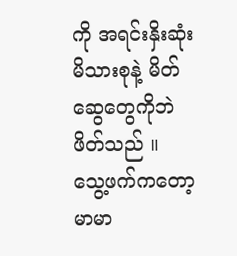ကို အရင်းနှိးဆုံး မိသားစုနဲ့ မိတ်ဆွေတွေကိုဘဲ ဖိတ်သည် ။
သွေ့ဖက်ကတော့ မာမာ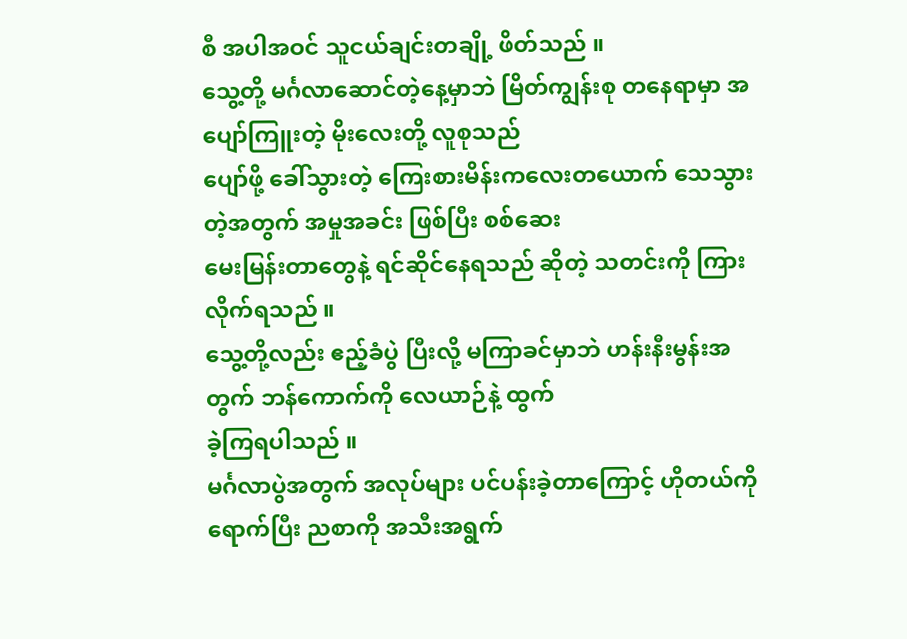စီ အပါအဝင် သူငယ်ချင်းတချို့ ဖိတ်သည် ။
သွေ့တို့ မင်္ဂလာဆောင်တဲ့နေ့မှာဘဲ မြိတ်ကျွန်းစု တနေရာမှာ အပျော်ကြူးတဲ့ မိုးလေးတို့ လူစုသည်
ပျော်ဖို့ ခေါ်သွားတဲ့ ကြေးစားမိန်းကလေးတယောက် သေသွားတဲ့အတွက် အမှုအခင်း ဖြစ်ပြီး စစ်ဆေး
မေးမြန်းတာတွေနဲ့ ရင်ဆိုင်နေရသည် ဆိုတဲ့ သတင်းကို ကြားလိုက်ရသည် ။
သွေ့တို့လည်း ဧည့်ခံပွဲ ပြီးလို့ မကြာခင်မှာဘဲ ဟန်းနီးမွန်းအတွက် ဘန်ကောက်ကို လေယာဉ်နဲ့ ထွက်
ခဲ့ကြရပါသည် ။
မင်္ဂလာပွဲအတွက် အလုပ်များ ပင်ပန်းခဲ့တာကြောင့် ဟိုတယ်ကို ရောက်ပြီး ညစာကို အသီးအရွက်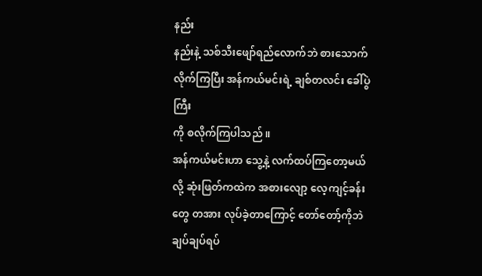နည်း
နည်းနဲ့ သစ်သီးဖျော်ရည်လောက်ဘဲ စားသောက်လိုက်ကြပြီး အန်ကယ်မင်းရဲ့ ချစ်တလင်း ခေါ်ပွဲကြီး
ကို စလိုက်ကြပါသည် ။
အန်ကယ်မင်းဟာ သွေ့နဲ့ လက်ထပ်ကြတော့မယ်လို့ ဆုံးဖြတ်ကထဲက အစားလျော့ လေ့ကျင့်ခန်း
တွေ တအား လုပ်ခဲ့တာကြောင့် တော်တော့်ကိုဘဲ ချပ်ချပ်ရပ်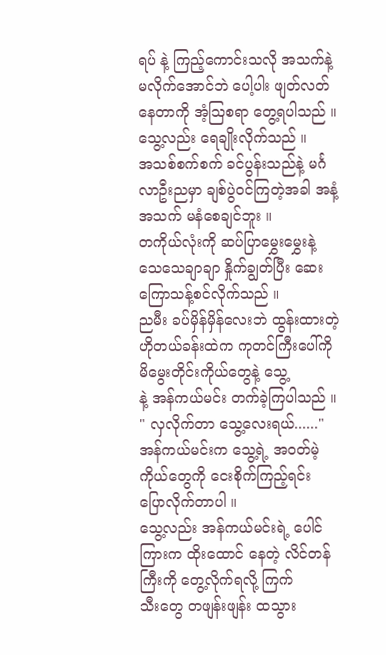ရပ် နဲ့ ကြည့်ကောင်းသလို အသက်နဲ့
မလိုက်အောင်ဘဲ ပေါ့ပါး ဖျတ်လတ်နေတာကို အံ့ဩစရာ တွေ့ရပါသည် ။
သွေ့လည်း ရေချိုးလိုက်သည် ။
အသစ်စက်စက် ခင်ပွန်းသည်နဲ့ မင်္ဂလာဦးညမှာ ချစ်ပွဲဝင်ကြတဲ့အခါ အနံ့အသက် မနံစေချင်ဘူး ။
တကိုယ်လုံးကို ဆပ်ပြာမွှေးမွှေးနဲ့ သေသေချာချာ နှိုက်ချွတ်ပြီး ဆေးကြောသန့်စင်လိုက်သည် ။
ညမီး ခပ်မှိန်မှိန်လေးဘဲ ထွန်းထားတဲ့ ဟိုတယ်ခန်းထဲက ကုတင်ကြီးပေါ်ကို မိမွေးတိုင်းကိုယ်တွေနဲ့ သွေ့
နဲ့ အန်ကယ်မင်း တက်ခဲ့ကြပါသည် ။
" လှလိုက်တာ သွေ့လေးရယ်......"
အန်ကယ်မင်းက သွေ့ရဲ့ အဝတ်မဲ့ ကိုယ်တွေကို ငေးစိုက်ကြည့်ရင်း ပြောလိုက်တာပါ ။
သွေ့လည်း အန်ကယ်မင်းရဲ့ ပေါင်ကြားက ထိုးထောင် နေတဲ့ လိင်တန်ကြီးကို တွေ့လိုက်ရလို့ ကြက်
သီးတွေ တဖျန်းဖျန်း ထသွား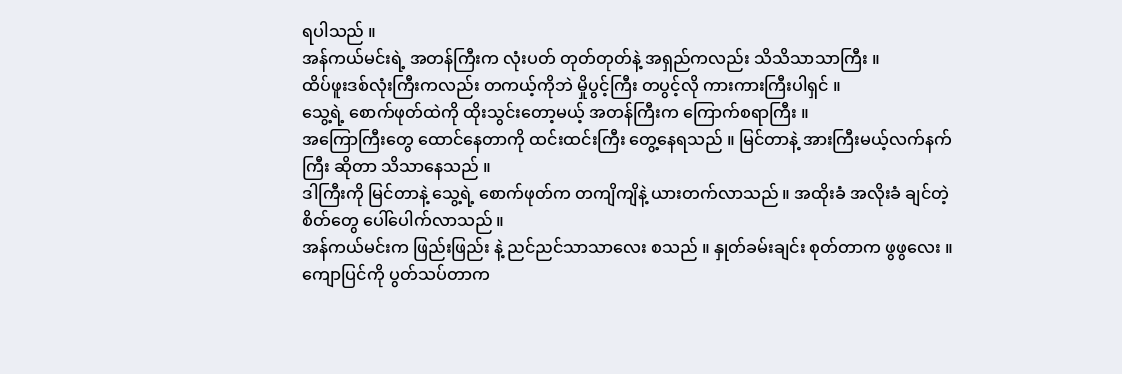ရပါသည် ။
အန်ကယ်မင်းရဲ့ အတန်ကြီးက လုံးပတ် တုတ်တုတ်နဲ့ အရှည်ကလည်း သိသိသာသာကြီး ။
ထိပ်ဖူးဒစ်လုံးကြီးကလည်း တကယ့်ကိုဘဲ မှိုပွင့်ကြီး တပွင့်လို ကားကားကြီးပါရှင် ။
သွေ့ရဲ့ စောက်ဖုတ်ထဲကို ထိုးသွင်းတော့မယ့် အတန်ကြီးက ကြောက်စရာကြီး ။
အကြောကြီးတွေ ထောင်နေတာကို ထင်းထင်းကြီး တွေ့နေရသည် ။ မြင်တာနဲ့ အားကြီးမယ့်လက်နက်
ကြီး ဆိုတာ သိသာနေသည် ။
ဒါကြီးကို မြင်တာနဲ့ သွေ့ရဲ့ စောက်ဖုတ်က တကျိကျိနဲ့ ယားတက်လာသည် ။ အထိုးခံ အလိုးခံ ချင်တဲ့
စိတ်တွေ ပေါ်ပေါက်လာသည် ။
အန်ကယ်မင်းက ဖြည်းဖြည်း နဲ့ ညင်ညင်သာသာလေး စသည် ။ နှုတ်ခမ်းချင်း စုတ်တာက ဖွဖွလေး ။
ကျောပြင်ကို ပွတ်သပ်တာက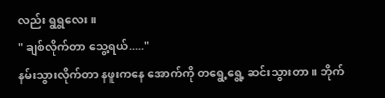လည်း ရွရွလေး ။
" ချစ်လိုက်တာ သွေ့ရယ်....."
နမ်းသွားလိုက်တာ နဖူးကနေ အောက်ကို တရွေ့ရွေ့ ဆင်းသွားတာ ။ ဘိုက်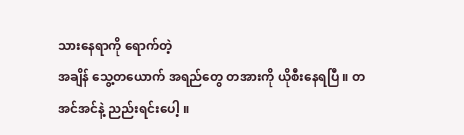သားနေရာကို ရောက်တဲ့
အချိန် သွေ့တယောက် အရည်တွေ တအားကို ယိုစီးနေရပြီ ။ တအင်အင်နဲ့ ညည်းရင်းပေါ့ ။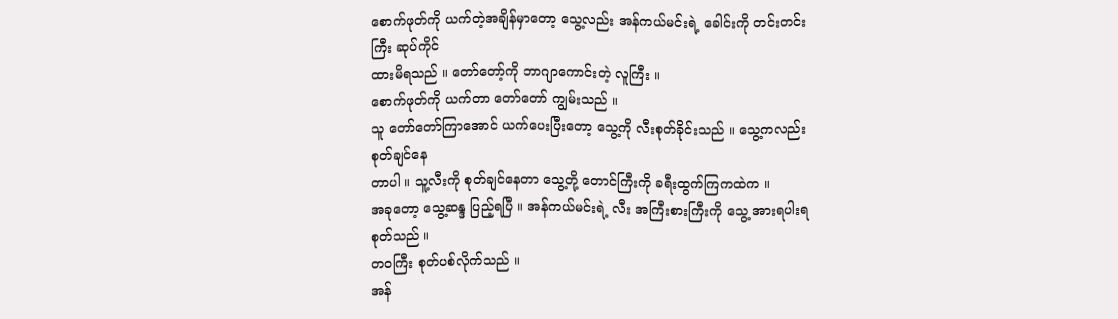စောက်ဖုတ်ကို ယက်တဲ့အချိန်မှာတော့ သွေ့လည်း အန်ကယ်မင်းရဲ့ ခေါင်းကို တင်းတင်းကြီး ဆုပ်ကိုင်
ထားမိရသည် ။ တော်တော့်ကို ဘာဂျာကောင်းတဲ့ လူကြီး ။
စောက်ဖုတ်ကို ယက်တာ တော်တော် ကျွမ်းသည် ။
သူ တော်တော်ကြာအောင် ယက်ပေးပြီးတော့ သွေ့ကို လီးစုတ်ခိုင်းသည် ။ သွေ့ကလည်း စုတ်ချင်နေ
တာပါ ။ သူ့လီးကို စုတ်ချင်နေတာ သွေ့တို့ တောင်ကြီးကို ခရီးထွက်ကြကထဲက ။
အခုတော့ သွေ့ဆန္ဒ ပြည့်ရပြီ ။ အန်ကယ်မင်းရဲ့ လီး အကြီးစားကြီးကို သွေ့ အားရပါးရ စုတ်သည် ။
တဝကြီး စုတ်ပစ်လိုက်သည် ။
အန်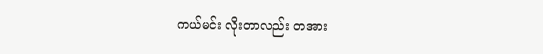ကယ်မင်း လိုးတာလည်း တအား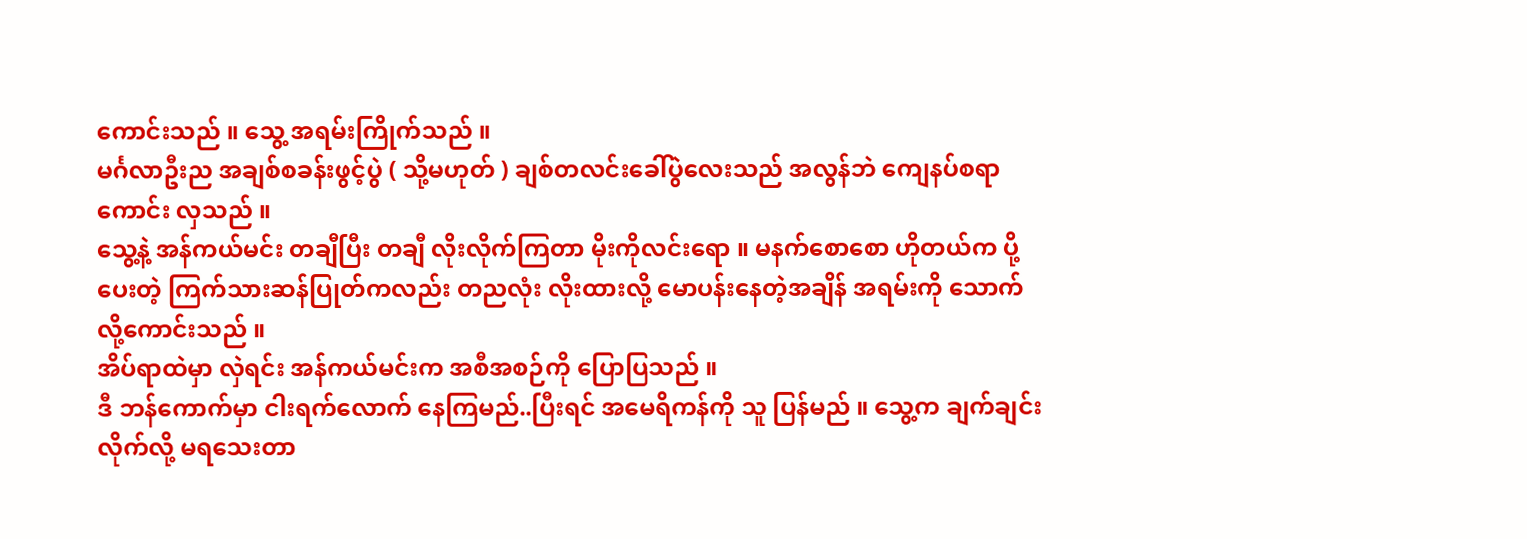ကောင်းသည် ။ သွေ့ အရမ်းကြိုက်သည် ။
မင်္ဂလာဦးည အချစ်စခန်းဖွင့်ပွဲ ( သို့မဟုတ် ) ချစ်တလင်းခေါ်ပွဲလေးသည် အလွန်ဘဲ ကျေနပ်စရာ
ကောင်း လှသည် ။
သွေ့နဲ့ အန်ကယ်မင်း တချီပြီး တချီ လိုးလိုက်ကြတာ မိုးကိုလင်းရော ။ မနက်စောစော ဟိုတယ်က ပို့
ပေးတဲ့ ကြက်သားဆန်ပြုတ်ကလည်း တညလုံး လိုးထားလို့ မောပန်းနေတဲ့အချိန် အရမ်းကို သောက်
လို့ကောင်းသည် ။
အိပ်ရာထဲမှာ လှဲရင်း အန်ကယ်မင်းက အစီအစဉ်ကို ပြောပြသည် ။
ဒီ ဘန်ကောက်မှာ ငါးရက်လောက် နေကြမည်..ပြီးရင် အမေရိကန်ကို သူ ပြန်မည် ။ သွေ့က ချက်ချင်း
လိုက်လို့ မရသေးတာ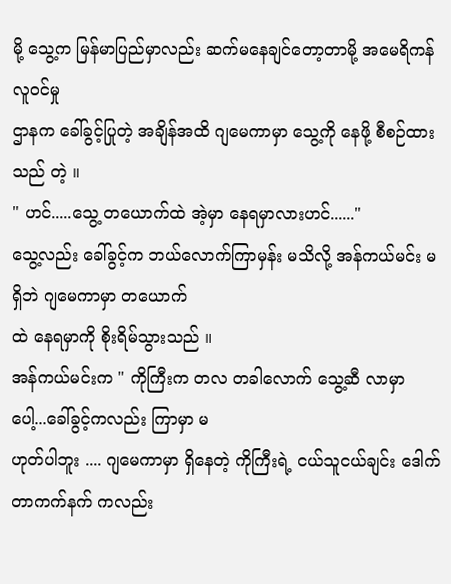မို့ သွေ့က မြန်မာပြည်မှာလည်း ဆက်မနေချင်တော့တာမို့ အမေရိကန် လူဝင်မှု
ဌာနက ခေါ်ခွင့်ပြုတဲ့ အချိန်အထိ ဂျမေကာမှာ သွေ့ကို နေဖို့ စီစဉ်ထားသည် တဲ့ ။
" ဟင်.....သွေ့ တယောက်ထဲ အဲ့မှာ နေရမှာလားဟင်......"
သွေ့လည်း ခေါ်ခွင့်က ဘယ်လောက်ကြာမှန်း မသိလို့ အန်ကယ်မင်း မရှိဘဲ ဂျမေကာမှာ တယောက်
ထဲ နေရမှာကို စိုးရိမ်သွားသည် ။
အန်ကယ်မင်းက " ကိုကြီးက တလ တခါလောက် သွေ့ဆီ လာမှာပေါ့...ခေါ်ခွင့်ကလည်း ကြာမှာ မ
ဟုတ်ပါဘူး .... ဂျမေကာမှာ ရှိနေတဲ့ ကိုကြီးရဲ့ ငယ်သူငယ်ချင်း ဒေါက်တာကက်နက် ကလည်း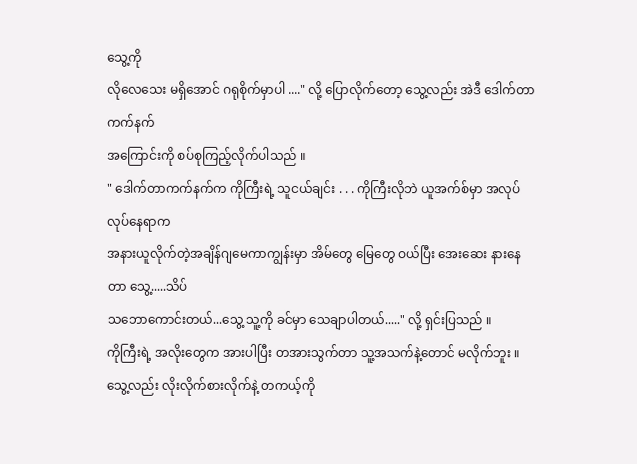သွေ့ကို
လိုလေသေး မရှိအောင် ဂရုစိုက်မှာပါ ...." လို့ ပြောလိုက်တော့ သွေ့လည်း အဲဒီ ဒေါက်တာကက်နက်
အကြောင်းကို စပ်စုကြည့်လိုက်ပါသည် ။
" ဒေါက်တာကက်နက်က ကိုကြီးရဲ့ သူငယ်ချင်း . . . ကိုကြီးလိုဘဲ ယူအက်စ်မှာ အလုပ်လုပ်နေရာက
အနားယူလိုက်တဲ့အချိန်ဂျမေကာကျွန်းမှာ အိမ်တွေ မြေတွေ ဝယ်ပြီး အေးဆေး နားနေတာ သွေ့.....သိပ်
သဘောကောင်းတယ်...သွေ့ သူ့ကို ခင်မှာ သေချာပါတယ်....." လို့ ရှင်းပြသည် ။
ကိုကြီးရဲ့ အလိုးတွေက အားပါပြီး တအားသွက်တာ သူ့အသက်နဲ့တောင် မလိုက်ဘူး ။
သွေ့လည်း လိုးလိုက်စားလိုက်နဲ့ တကယ့်ကို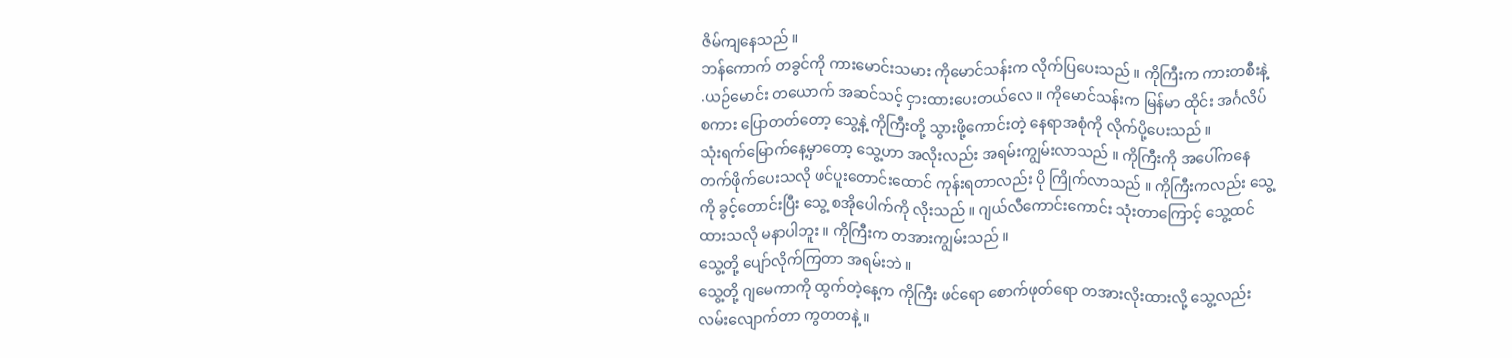ဇိမ်ကျနေသည် ။
ဘန်ကောက် တခွင်ကို ကားမောင်းသမား ကိုမောင်သန်းက လိုက်ပြပေးသည် ။ ကိုကြီးက ကားတစီးနဲ့
.ယဉ်မောင်း တယောက် အဆင်သင့် ငှားထားပေးတယ်လေ ။ ကိုမောင်သန်းက မြန်မာ ထိုင်း အင်္ဂလိပ်
စကား ပြောတတ်တော့ သွေ့နဲ့ ကိုကြီးတို့ သွားဖို့ကောင်းတဲ့ နေရာအစုံကို လိုက်ပို့ပေးသည် ။
သုံးရက်မြောက်နေ့မှာတော့ သွေ့ဟာ အလိုးလည်း အရမ်းကျွမ်းလာသည် ။ ကိုကြီးကို အပေါ်ကနေ
တက်ဖိုက်ပေးသလို ဖင်ပူးတောင်းထောင် ကုန်းရတာလည်း ပို ကြိုက်လာသည် ။ ကိုကြီးကလည်း သွေ့
ကို ခွင့်တောင်းပြီး သွေ့ စအိုပေါက်ကို လိုးသည် ။ ဂျယ်လီကောင်းကောင်း သုံးတာကြောင့် သွေ့ထင်
ထားသလို မနာပါဘူး ။ ကိုကြီးက တအားကျွမ်းသည် ။
သွေ့တို့ ပျော်လိုက်ကြတာ အရမ်းဘဲ ။
သွေ့တို့ ဂျမေကာကို ထွက်တဲ့နေ့က ကိုကြီး ဖင်ရော စောက်ဖုတ်ရော တအားလိုးထားလို့ သွေ့လည်း
လမ်းလျောက်တာ ကွတတနဲ့ ။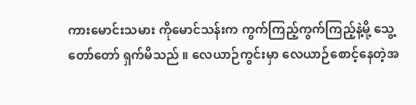ကားမောင်းသမား ကိုမောင်သန်းက ကွက်ကြည့်ကွက်ကြည့်နဲ့မို့ သွေ့
တော်တော် ရှက်မိသည် ။ လေယာဉ်ကွင်းမှာ လေယာဉ်စောင့်နေတဲ့အ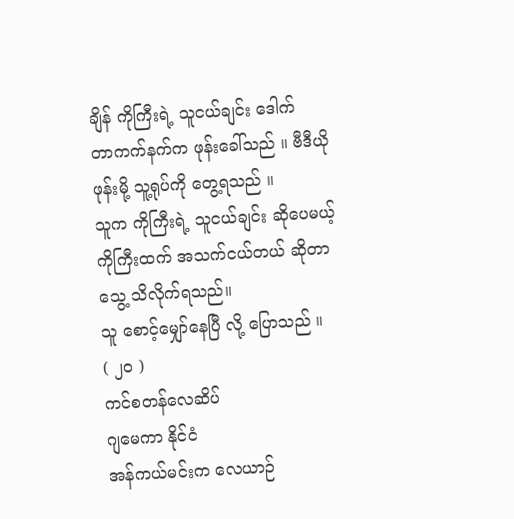ချိန် ကိုကြီးရဲ့ သူငယ်ချင်း ဒေါက်
တာကက်နက်က ဖုန်းခေါ်သည် ။ ဗီဒီယိုဖုန်းမို့ သူ့ရုပ်ကို တွေ့ရသည် ။
သူက ကိုကြီးရဲ့ သူငယ်ချင်း ဆိုပေမယ့် ကိုကြီးထက် အသက်ငယ်တယ် ဆိုတာ သွေ့ သိလိုက်ရသည်။
သူ စောင့်မျှော်နေပြီ လို့ ပြောသည် ။
( ၂ဝ )
ကင်စတန်လေဆိပ်
ဂျမေကာ နိုင်ငံ
အန်ကယ်မင်းက လေယာဉ်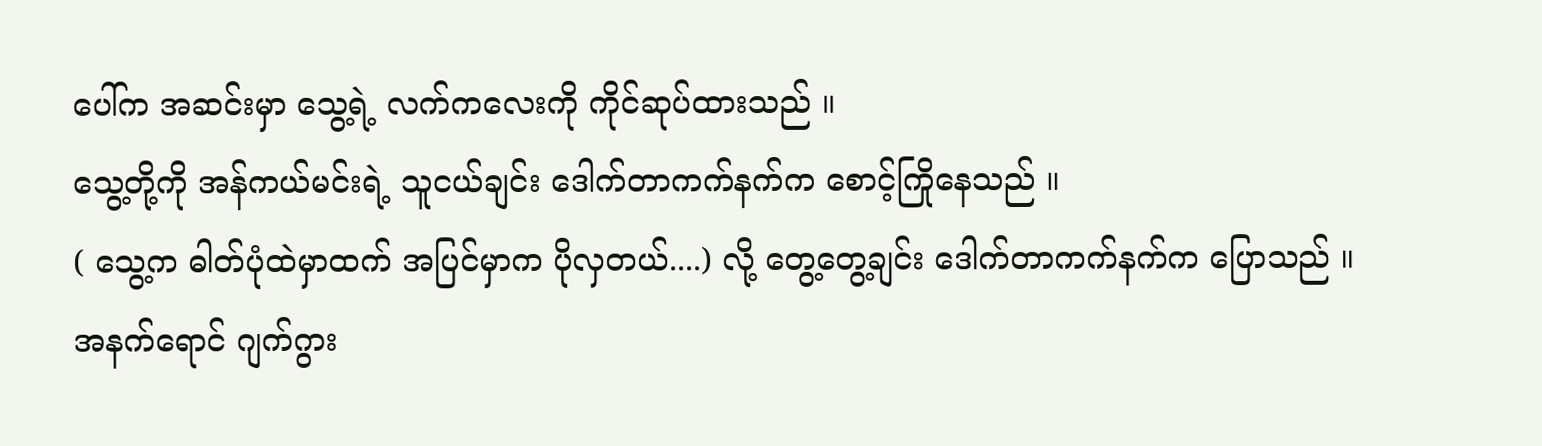ပေါ်က အဆင်းမှာ သွေ့ရဲ့ လက်ကလေးကို ကိုင်ဆုပ်ထားသည် ။
သွေ့တို့ကို အန်ကယ်မင်းရဲ့ သူငယ်ချင်း ဒေါက်တာကက်နက်က စောင့်ကြိုနေသည် ။
( သွေ့က ဓါတ်ပုံထဲမှာထက် အပြင်မှာက ပိုလှတယ်....) လို့ တွေ့တွေ့ချင်း ဒေါက်တာကက်နက်က ပြောသည် ။
အနက်ရောင် ဂျက်ဂွား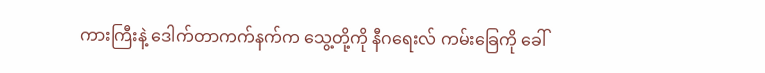ကားကြီးနဲ့ ဒေါက်တာကက်နက်က သွေ့တို့ကို နီဂရေးလ် ကမ်းခြေကို ခေါ်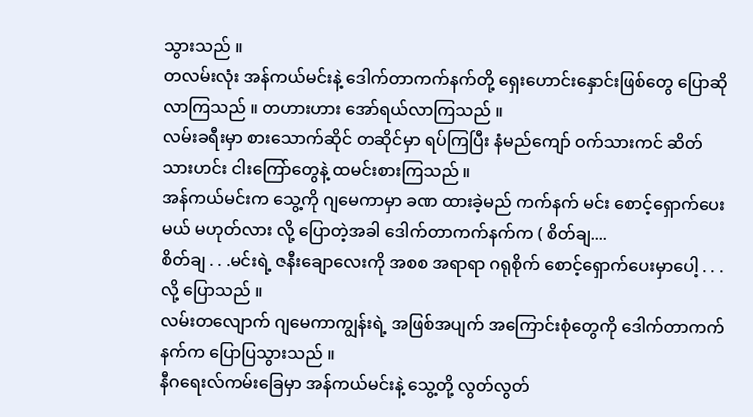သွားသည် ။
တလမ်းလုံး အန်ကယ်မင်းနဲ့ ဒေါက်တာကက်နက်တို့ ရှေးဟောင်းနှောင်းဖြစ်တွေ ပြောဆိုလာကြသည် ။ တဟားဟား အော်ရယ်လာကြသည် ။
လမ်းခရီးမှာ စားသောက်ဆိုင် တဆိုင်မှာ ရပ်ကြပြီး နံမည်ကျော် ဝက်သားကင် ဆိတ်သားဟင်း ငါးကြော်တွေနဲ့ ထမင်းစားကြသည် ။
အန်ကယ်မင်းက သွေ့ကို ဂျမေကာမှာ ခဏ ထားခဲ့မည် ကက်နက် မင်း စောင့်ရှောက်ပေးမယ် မဟုတ်လား လို့ ပြောတဲ့အခါ ဒေါက်တာကက်နက်က ( စိတ်ချ....
စိတ်ချ . . .မင်းရဲ့ ဇနီးချောလေးကို အစစ အရာရာ ဂရုစိုက် စောင့်ရှောက်ပေးမှာပေါ့ . . .လို့ ပြောသည် ။
လမ်းတလျောက် ဂျမေကာကျွန်းရဲ့ အဖြစ်အပျက် အကြောင်းစုံတွေကို ဒေါက်တာကက်နက်က ပြောပြသွားသည် ။
နီဂရေးလ်ကမ်းခြေမှာ အန်ကယ်မင်းနဲ့ သွေ့တို့ လွတ်လွတ်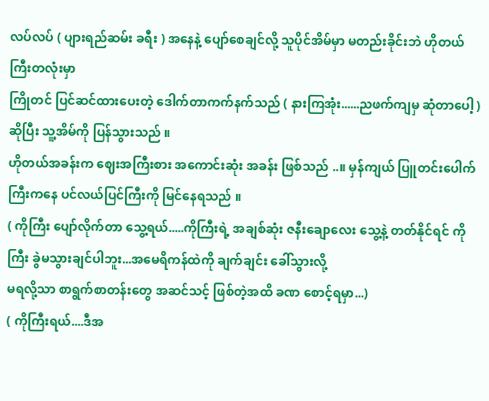လပ်လပ် ( ပျားရည်ဆမ်း ခရီး ) အနေနဲ့ ပျော်စေချင်လို့ သူပိုင်အိမ်မှာ မတည်းခိုင်းဘဲ ဟိုတယ်ကြီးတလုံးမှာ
ကြိုတင် ပြင်ဆင်ထားပေးတဲ့ ဒေါက်တာကက်နက်သည် ( နားကြအုံး......ညဖက်ကျမှ ဆုံတာပေါ့ ) ဆိုပြီး သူ့အိမ်ကို ပြန်သွားသည် ။
ဟိုတယ်အခန်းက ဈေးအကြီးစား အကောင်းဆုံး အခန်း ဖြစ်သည် ..။ မှန်ကျယ် ပြူတင်းပေါက်ကြီးကနေ ပင်လယ်ပြင်ကြီးကို မြင်နေရသည် ။
( ကိုကြီး ပျော်လိုက်တာ သွေ့ရယ်.....ကိုကြီးရဲ့ အချစ်ဆုံး ဇနီးချောလေး သွေ့နဲ့ တတ်နိုင်ရင် ကိုကြီး ခွဲမသွားချင်ပါဘူး...အမေရိကန်ထဲကို ချက်ချင်း ခေါ်သွားလို့
မရလို့သာ စာရွက်စာတန်းတွေ အဆင်သင့် ဖြစ်တဲ့အထိ ခဏ စောင့်ရမှာ...)
( ကိုကြီးရယ်....ဒီအ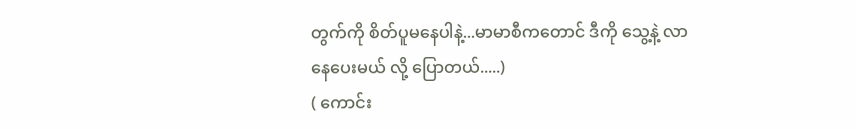တွက်ကို စိတ်ပူမနေပါနဲ့...မာမာစီကတောင် ဒီကို သွေ့နဲ့ လာနေပေးမယ် လို့ ပြောတယ်.....)
( ကောင်း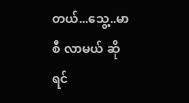တယ်...သွေ့..မာစီ လာမယ် ဆိုရင်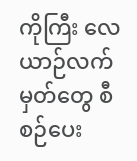ကိုကြီး လေယာဉ်လက်မှတ်တွေ စီစဉ်ပေး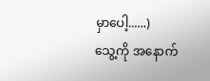မှာပေါ့......)
သွေ့ကို အနောက်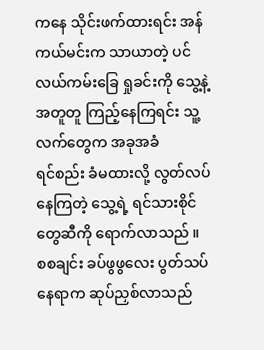ကနေ သိုင်းဖက်ထားရင်း အန်ကယ်မင်းက သာယာတဲ့ ပင်လယ်ကမ်းခြေ ရှုခင်းကို သွေ့နဲ့ အတူတူ ကြည့်နေကြရင်း သူ့လက်တွေက အခုအခံ
ရင်စည်း ခံမထားလို့ လွတ်လပ်နေကြတဲ့ သွေ့ရဲ့ ရင်သားစိုင်တွေဆီကို ရောက်လာသည် ။
စစချင်း ခပ်ဖွဖွလေး ပွတ်သပ်နေရာက ဆုပ်ညှစ်လာသည်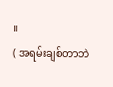။
( အရမ်းချစ်တာဘဲ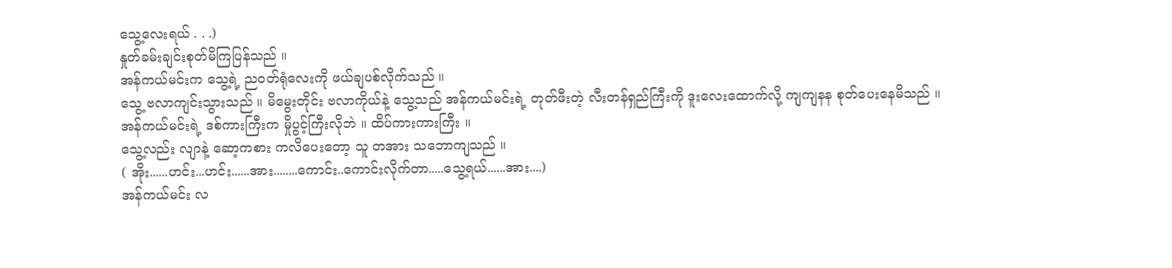သွေ့လေးရယ် . . .)
နှုတ်ခမ်းချင်းစုတ်မိကြပြန်သည် ။
အန်ကယ်မင်းက သွေ့ရဲ့ ညဝတ်ရုံလေးကို ဖယ်ချပစ်လိုက်သည် ။
သွေ့ ဗလာကျင်းသွားသည် ။ မိမွေးတိုင်း ဗလာကိုယ်နဲ့ သွေ့သည် အန်ကယ်မင်းရဲ့ တုတ်ဖီးတဲ့ လီးတန်ရှည်ကြီးကို ဒူးလေးထောက်လို့ ကျကျနန စုတ်ပေးနေမိသည် ။
အန်ကယ်မင်းရဲ့ ဒစ်ကားကြီးက မှိုပွင့်ကြီးလိုဘဲ ။ ထိပ်ကားကားကြီး ။
သွေ့လည်း လျာနဲ့ ဆော့ကစား ကလိပေးတော့ သူ တအား သဘောကျသည် ။
( အိုး......ဟင်း...ဟင်း......အား........ကောင်း..ကောင်းလိုက်တာ.....သွေ့ရယ်......အား....)
အန်ကယ်မင်း လ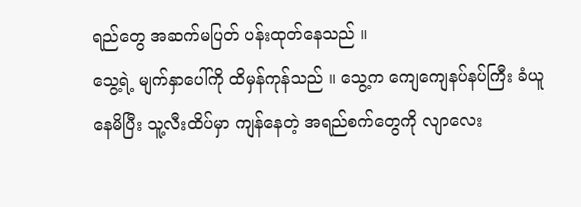ရည်တွေ အဆက်မပြတ် ပန်းထုတ်နေသည် ။
သွေ့ရဲ့ မျက်နှာပေါ်ကို ထိမှန်ကုန်သည် ။ သွေ့က ကျေကျေနပ်နပ်ကြီး ခံယူနေမိပြီး သူ့လီးထိပ်မှာ ကျန်နေတဲ့ အရည်စက်တွေကို လျာလေး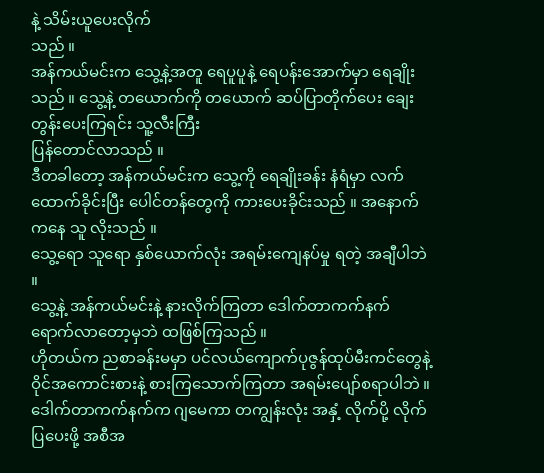နဲ့ သိမ်းယူပေးလိုက်
သည် ။
အန်ကယ်မင်းက သွေ့နဲ့အတူ ရေပူပူနဲ့ ရေပန်းအောက်မှာ ရေချိုးသည် ။ သွေ့နဲ့ တယောက်ကို တယောက် ဆပ်ပြာတိုက်ပေး ချေးတွန်းပေးကြရင်း သူ့လီးကြီး
ပြန်တောင်လာသည် ။
ဒီတခါတော့ အန်ကယ်မင်းက သွေ့ကို ရေချိုးခန်း နံရံမှာ လက်ထောက်ခိုင်းပြီး ပေါင်တန်တွေကို ကားပေးခိုင်းသည် ။ အနောက်ကနေ သူ လိုးသည် ။
သွေ့ရော သူရော နှစ်ယောက်လုံး အရမ်းကျေနပ်မှု ရတဲ့ အချီပါဘဲ ။
သွေ့နဲ့ အန်ကယ်မင်းနဲ့ နားလိုက်ကြတာ ဒေါက်တာကက်နက် ရောက်လာတော့မှဘဲ ထဖြစ်ကြသည် ။
ဟိုတယ်က ညစာခန်းမမှာ ပင်လယ်ကျောက်ပုဇွန်ထုပ်မီးကင်တွေနဲ့ ဝိုင်အကောင်းစားနဲ့ စားကြသောက်ကြတာ အရမ်းပျော်စရာပါဘဲ ။
ဒေါက်တာကက်နက်က ဂျမေကာ တကျွန်းလုံး အနှံ့ လိုက်ပို့ လိုက်ပြပေးဖို့ အစီအ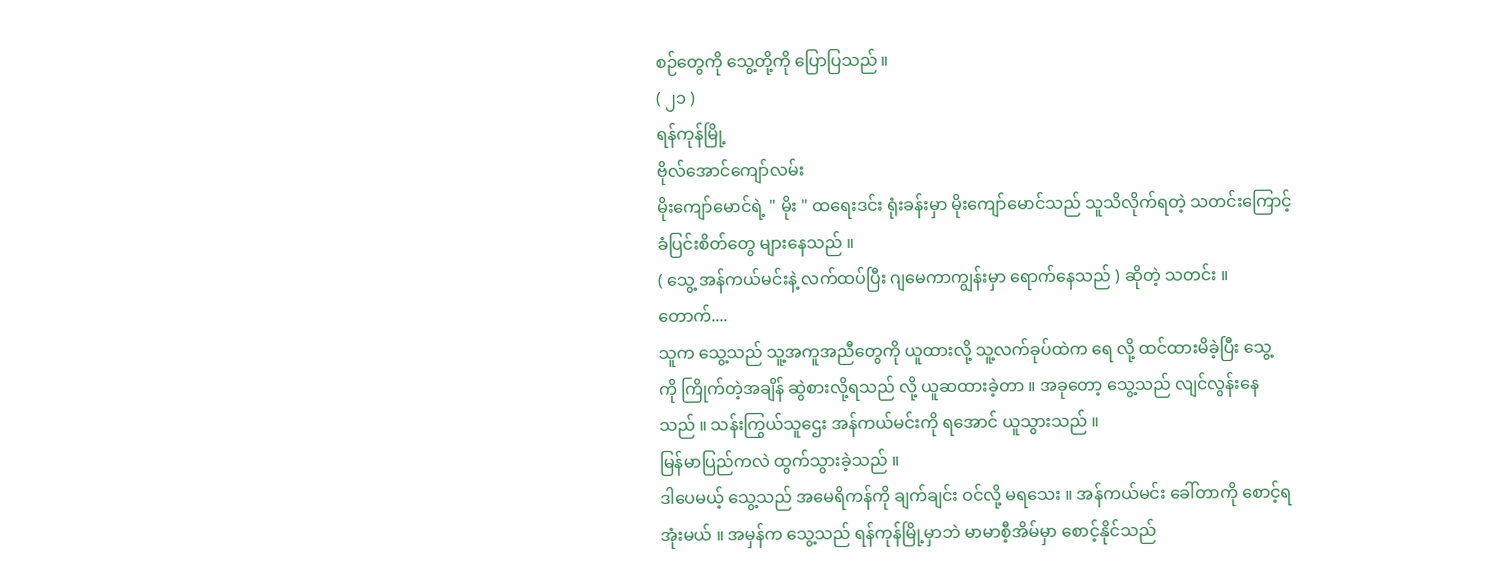စဉ်တွေကို သွေ့တို့ကို ပြောပြသည် ။
( ၂၁ )
ရန်ကုန်မြို့
ဗိုလ်အောင်ကျော်လမ်း
မိုးကျော်မောင်ရဲ့ " မိုး " ထရေးဒင်း ရုံးခန်းမှာ မိုးကျော်မောင်သည် သူသိလိုက်ရတဲ့ သတင်းကြောင့်
ခံပြင်းစိတ်တွေ များနေသည် ။
( သွေ့ အန်ကယ်မင်းနဲ့ လက်ထပ်ပြီး ဂျမေကာကျွန်းမှာ ရောက်နေသည် ) ဆိုတဲ့ သတင်း ။
တောက်....
သူက သွေ့သည် သူ့အကူအညီတွေကို ယူထားလို့ သူ့လက်ခုပ်ထဲက ရေ လို့ ထင်ထားမိခဲ့ပြီး သွေ့
ကို ကြိုက်တဲ့အချိန် ဆွဲစားလို့ရသည် လို့ ယူဆထားခဲ့တာ ။ အခုတော့ သွေ့သည် လျင်လွန်းနေ
သည် ။ သန်းကြွယ်သူဌေး အန်ကယ်မင်းကို ရအောင် ယူသွားသည် ။
မြန်မာပြည်ကလဲ ထွက်သွားခဲ့သည် ။
ဒါပေမယ့် သွေ့သည် အမေရိကန်ကို ချက်ချင်း ဝင်လို့ မရသေး ။ အန်ကယ်မင်း ခေါ်တာကို စောင့်ရ
အုံးမယ် ။ အမှန်က သွေ့သည် ရန်ကုန်မြို့မှာဘဲ မာမာစီ့အိမ်မှာ စောင့်နိုင်သည်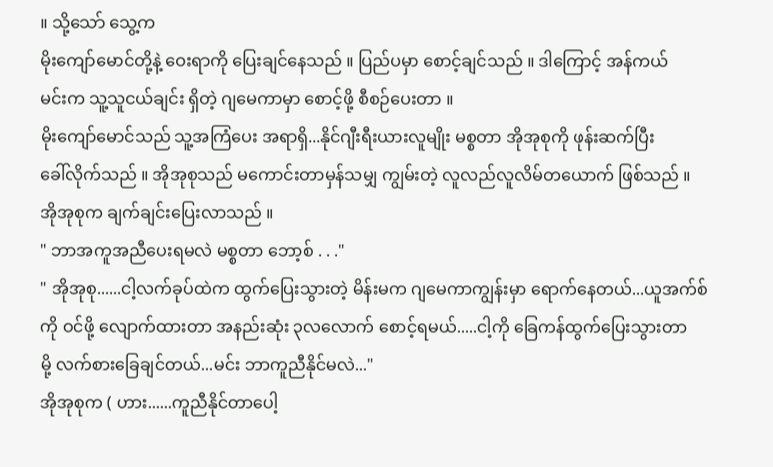။ သို့သော် သွေ့က
မိုးကျော်မောင်တို့နဲ့ ဝေးရာကို ပြေးချင်နေသည် ။ ပြည်ပမှာ စောင့်ချင်သည် ။ ဒါကြောင့် အန်ကယ်
မင်းက သူ့သူငယ်ချင်း ရှိတဲ့ ဂျမေကာမှာ စောင့်ဖို့ စီစဉ်ပေးတာ ။
မိုးကျော်မောင်သည် သူ့အကြံပေး အရာရှိ...နိုင်ဂျီးရီးယားလူမျိုး မစ္စတာ အိုအုစုကို ဖုန်းဆက်ပြီး
ခေါ်လိုက်သည် ။ အိုအုစုသည် မကောင်းတာမှန်သမျှ ကျွမ်းတဲ့ လူလည်လူလိမ်တယောက် ဖြစ်သည် ။
အိုအုစုက ချက်ချင်းပြေးလာသည် ။
" ဘာအကူအညီပေးရမလဲ မစ္စတာ ဘော့စ် . . ."
" အိုအုစု......ငါ့လက်ခုပ်ထဲက ထွက်ပြေးသွားတဲ့ မိန်းမက ဂျမေကာကျွန်းမှာ ရောက်နေတယ်...ယူအက်စ်
ကို ဝင်ဖို့ လျောက်ထားတာ အနည်းဆုံး ၃လလောက် စောင့်ရမယ်.....ငါ့ကို ခြေကန်ထွက်ပြေးသွားတာ
မို့ လက်စားခြေချင်တယ်...မင်း ဘာကူညီနိုင်မလဲ..."
အိုအုစုက ( ဟား......ကူညီနိုင်တာပေါ့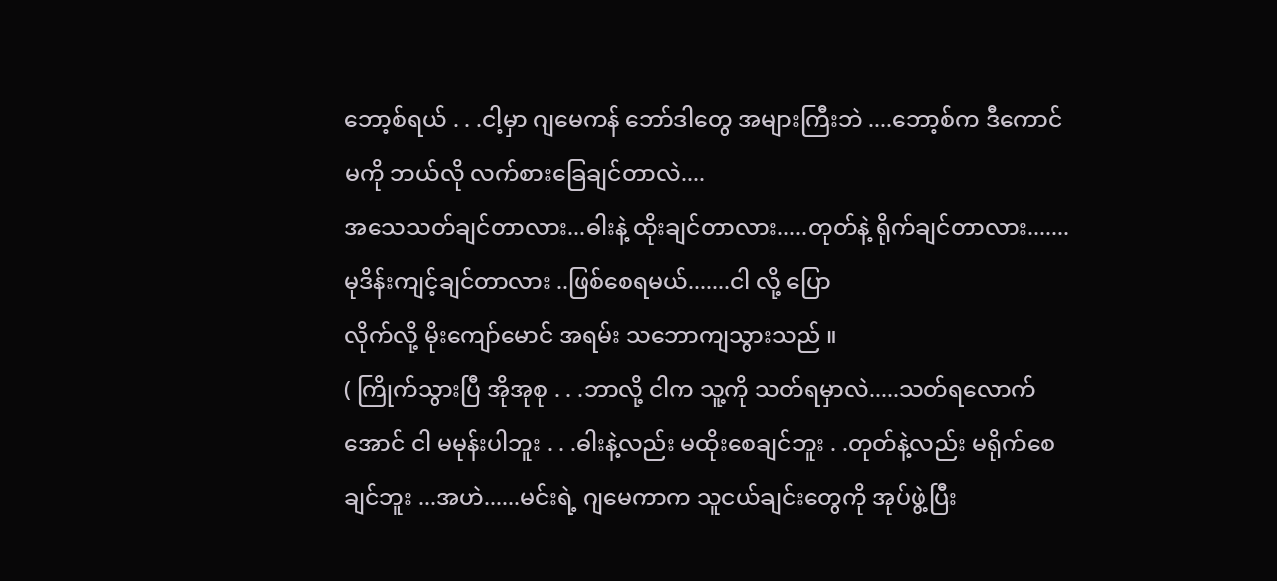ဘော့စ်ရယ် . . .ငါ့မှာ ဂျမေကန် ဘော်ဒါတွေ အများကြီးဘဲ ....ဘော့စ်က ဒီကောင်မကို ဘယ်လို လက်စားခြေချင်တာလဲ....
အသေသတ်ချင်တာလား...ဓါးနဲ့ ထိုးချင်တာလား.....တုတ်နဲ့ ရိုက်ချင်တာလား.......မုဒိန်းကျင့်ချင်တာလား ..ဖြစ်စေရမယ်.......ငါ လို့ ပြော
လိုက်လို့ မိုးကျော်မောင် အရမ်း သဘောကျသွားသည် ။
( ကြိုက်သွားပြီ အိုအုစု . . .ဘာလို့ ငါက သူ့ကို သတ်ရမှာလဲ.....သတ်ရလောက်အောင် ငါ မမုန်းပါဘူး . . .ဓါးနဲ့လည်း မထိုးစေချင်ဘူး . .တုတ်နဲ့လည်း မရိုက်စေ
ချင်ဘူး ...အဟဲ......မင်းရဲ့ ဂျမေကာက သူငယ်ချင်းတွေကို အုပ်ဖွဲ့ပြီး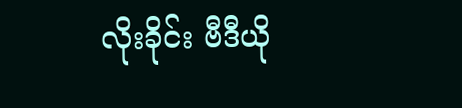လိုးခိုင်း ဗီဒီယို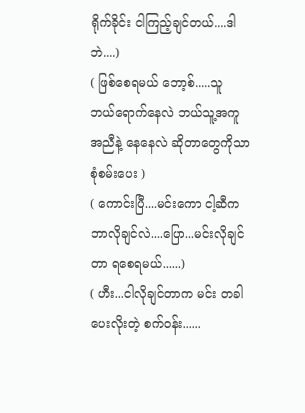ရိုက်ခိုင်း ငါကြည့်ချင်တယ်....ဒါဘဲ....)
( ဖြစ်စေရမယ် ဘော့စ်.....သူ ဘယ်ရောက်နေလဲ ဘယ်သူ့အကူအညီနဲ့ နေနေလဲ ဆိုတာတွေကိုသာ စုံစမ်းပေး )
( ကောင်းပြီ....မင်းကော ငါ့ဆီက ဘာလိုချင်လဲ....ပြော...မင်းလိုချင်တာ ရစေရမယ်......)
( ဟီး...ငါလိုချင်တာက မင်း တခါပေးလိုးတဲ့ စက်ဝန်း......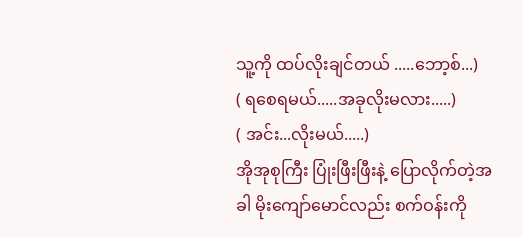သူ့ကို ထပ်လိုးချင်တယ် .....ဘော့စ်...)
( ရစေရမယ်.....အခုလိုးမလား.....)
( အင်း...လိုးမယ်.....)
အိုအုစုကြီး ပြုံးဖြီးဖြီးနဲ့ ပြောလိုက်တဲ့အခါ မိုးကျော်မောင်လည်း စက်ဝန်းကို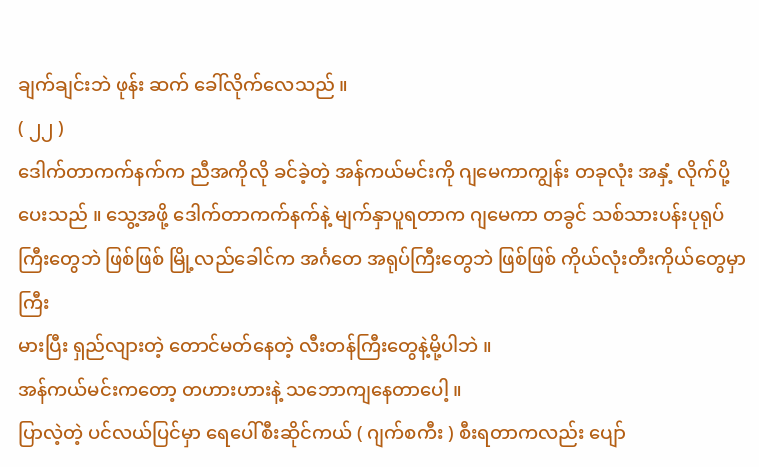ချက်ချင်းဘဲ ဖုန်း ဆက် ခေါ်လိုက်လေသည် ။
( ၂၂ )
ဒေါက်တာကက်နက်က ညီအကိုလို ခင်ခဲ့တဲ့ အန်ကယ်မင်းကို ဂျမေကာကျွန်း တခုလုံး အနှံ့ လိုက်ပို့
ပေးသည် ။ သွေ့အဖို့ ဒေါက်တာကက်နက်နဲ့ မျက်နှာပူရတာက ဂျမေကာ တခွင် သစ်သားပန်းပုရုပ်
ကြီးတွေဘဲ ဖြစ်ဖြစ် မြို့လည်ခေါင်က အင်္ဂတေ အရုပ်ကြီးတွေဘဲ ဖြစ်ဖြစ် ကိုယ်လုံးတီးကိုယ်တွေမှာ ကြီး
မားပြီး ရှည်လျားတဲ့ တောင်မတ်နေတဲ့ လီးတန်ကြီးတွေနဲ့မို့ပါဘဲ ။
အန်ကယ်မင်းကတော့ တဟားဟားနဲ့ သဘောကျနေတာပေါ့ ။
ပြာလဲ့တဲ့ ပင်လယ်ပြင်မှာ ရေပေါ်စီးဆိုင်ကယ် ( ဂျက်စကီး ) စီးရတာကလည်း ပျော်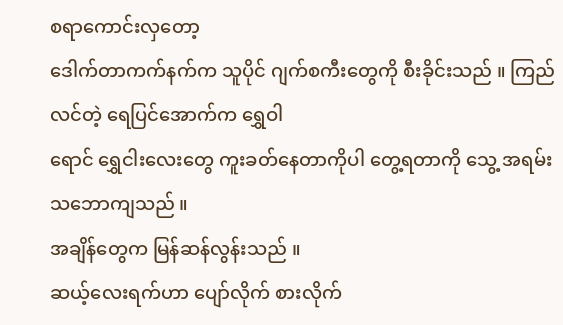စရာကောင်းလှတော့
ဒေါက်တာကက်နက်က သူပိုင် ဂျက်စကီးတွေကို စီးခိုင်းသည် ။ ကြည်လင်တဲ့ ရေပြင်အောက်က ရွှေဝါ
ရောင် ရွှေငါးလေးတွေ ကူးခတ်နေတာကိုပါ တွေ့ရတာကို သွေ့ အရမ်းသဘောကျသည် ။
အချိန်တွေက မြန်ဆန်လွန်းသည် ။
ဆယ့်လေးရက်ဟာ ပျော်လိုက် စားလိုက်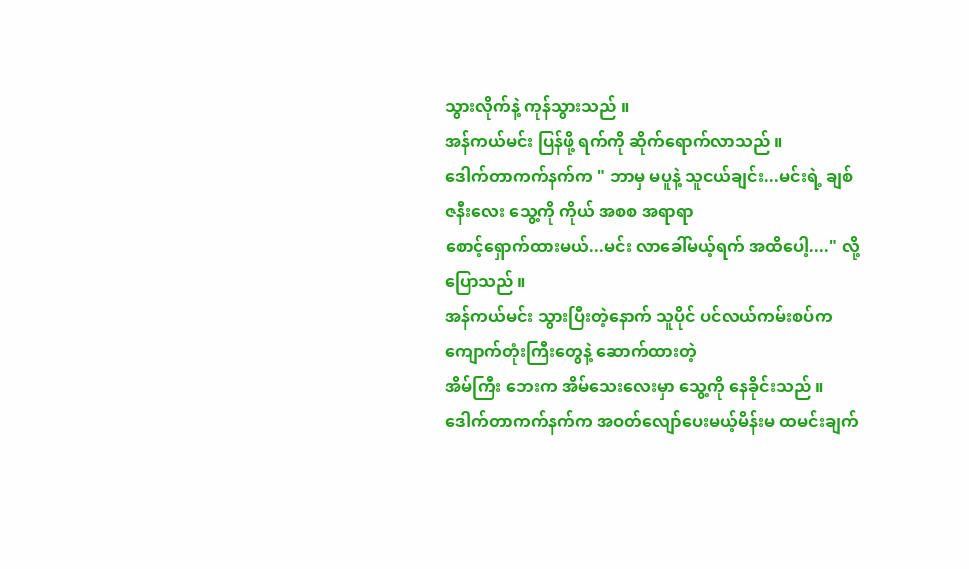သွားလိုက်နဲ့ ကုန်သွားသည် ။
အန်ကယ်မင်း ပြန်ဖို့ ရက်ကို ဆိုက်ရောက်လာသည် ။
ဒေါက်တာကက်နက်က " ဘာမှ မပူနဲ့ သူငယ်ချင်း...မင်းရဲ့ ချစ်ဇနီးလေး သွေ့ကို ကိုယ် အစစ အရာရာ
စောင့်ရှောက်ထားမယ်...မင်း လာခေါ်မယ့်ရက် အထိပေါ့...." လို့ ပြောသည် ။
အန်ကယ်မင်း သွားပြီးတဲ့နောက် သူပိုင် ပင်လယ်ကမ်းစပ်က ကျောက်တုံးကြီးတွေနဲ့ ဆောက်ထားတဲ့
အိမ်ကြီး ဘေးက အိမ်သေးလေးမှာ သွေ့ကို နေခိုင်းသည် ။
ဒေါက်တာကက်နက်က အဝတ်လျော်ပေးမယ့်မိန်းမ ထမင်းချက်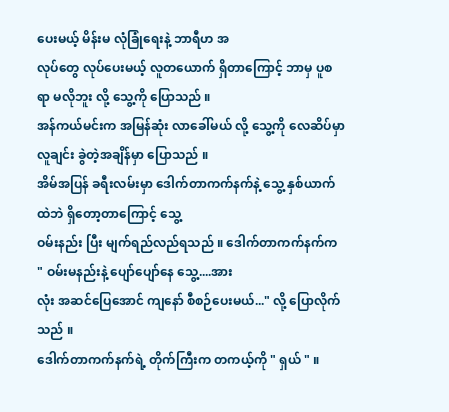ပေးမယ့် မိန်းမ လုံခြုံရေးနဲ့ ဘာရီဟ အ
လုပ်တွေ လုပ်ပေးမယ့် လူတယောက် ရှိတာကြောင့် ဘာမှ ပူစရာ မလိုဘူး လို့ သွေ့ကို ပြောသည် ။
အန်ကယ်မင်းက အမြန်ဆုံး လာခေါ်မယ် လို့ သွေ့ကို လေဆိပ်မှာ လူချင်း ခွဲတဲ့အချိန်မှာ ပြောသည် ။
အိမ်အပြန် ခရီးလမ်းမှာ ဒေါက်တာကက်နက်နဲ့ သွေ့ နှစ်ယာက်ထဲဘဲ ရှိတော့တာကြောင့် သွေ့
ဝမ်းနည်း ပြီး မျက်ရည်လည်ရသည် ။ ဒေါက်တာကက်နက်က " ဝမ်းမနည်းနဲ့ ပျော်ပျော်နေ သွေ့....အား
လုံး အဆင်ပြေအောင် ကျနော် စီစဉ်ပေးမယ်..." လို့ ပြောလိုက်သည် ။
ဒေါက်တာကက်နက်ရဲ့ တိုက်ကြီးက တကယ့်ကို " ရှယ် " ။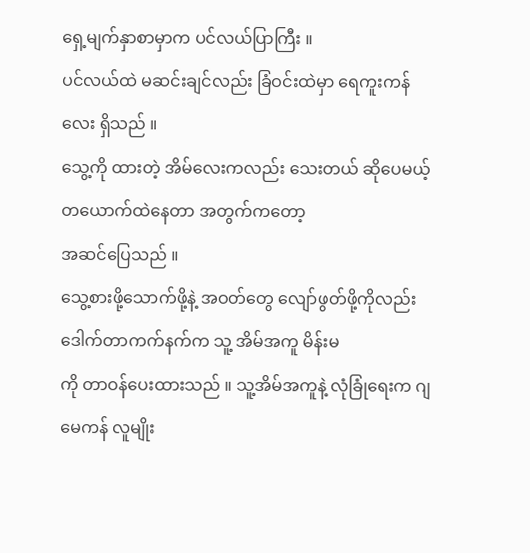ရှေ့မျက်နှာစာမှာက ပင်လယ်ပြာကြီး ။
ပင်လယ်ထဲ မဆင်းချင်လည်း ခြံဝင်းထဲမှာ ရေကူးကန်လေး ရှိသည် ။
သွေ့ကို ထားတဲ့ အိမ်လေးကလည်း သေးတယ် ဆိုပေမယ့် တယောက်ထဲနေတာ အတွက်ကတော့
အဆင်ပြေသည် ။
သွေ့စားဖို့သောက်ဖို့နဲ့ အဝတ်တွေ လျော်ဖွတ်ဖို့ကိုလည်း ဒေါက်တာကက်နက်က သူ့ အိမ်အကူ မိန်းမ
ကို တာဝန်ပေးထားသည် ။ သူ့အိမ်အကူနဲ့ လုံခြုံရေးက ဂျမေကန် လူမျိုး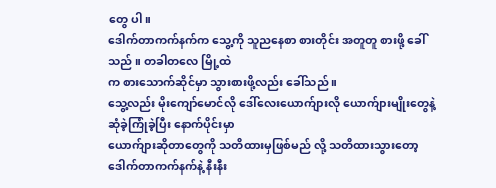တွေ ပါ။
ဒေါက်တာကက်နက်က သွေ့ကို သူညနေစာ စားတိုင်း အတူတူ စားဖို့ ခေါ်သည် ။ တခါတလေ မြို့ထဲ
က စားသောက်ဆိုင်မှာ သွားစားဖို့လည်း ခေါ်သည် ။
သွေ့လည်း မိုးကျော်မောင်လို ဒေါ်လေးယောက်ျားလို ယောက်ျားမျိုးတွေနဲ့ ဆုံခဲ့ကြုံခဲ့ပြီး နောက်ပိုင်းမှာ
ယောက်ျားဆိုတာတွေကို သတိထားမှဖြစ်မည် လို့ သတိထားသွားတော့ ဒေါက်တာကက်နက်နဲ့ နီးနီး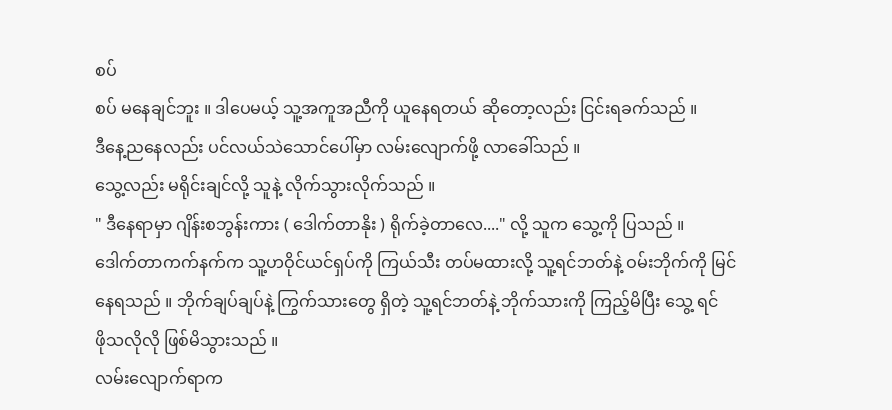စပ်
စပ် မနေချင်ဘူး ။ ဒါပေမယ့် သူ့အကူအညီကို ယူနေရတယ် ဆိုတော့လည်း ငြင်းရခက်သည် ။
ဒီနေ့ညနေလည်း ပင်လယ်သဲသောင်ပေါ်မှာ လမ်းလျောက်ဖို့ လာခေါ်သည် ။
သွေ့လည်း မရိုင်းချင်လို့ သူနဲ့ လိုက်သွားလိုက်သည် ။
" ဒီနေရာမှာ ဂျိန်းစဘွန်းကား ( ဒေါက်တာနိုး ) ရိုက်ခဲ့တာလေ...." လို့ သူက သွေ့ကို ပြသည် ။
ဒေါက်တာကက်နက်က သူ့ဟဝိုင်ယင်ရှပ်ကို ကြယ်သီး တပ်မထားလို့ သူ့ရင်ဘတ်နဲ့ ဝမ်းဘိုက်ကို မြင်
နေရသည် ။ ဘိုက်ချပ်ချပ်နဲ့ ကြွက်သားတွေ ရှိတဲ့ သူ့ရင်ဘတ်နဲ့ ဘိုက်သားကို ကြည့်မိပြီး သွေ့ ရင်
ဖိုသလိုလို ဖြစ်မိသွားသည် ။
လမ်းလျောက်ရာက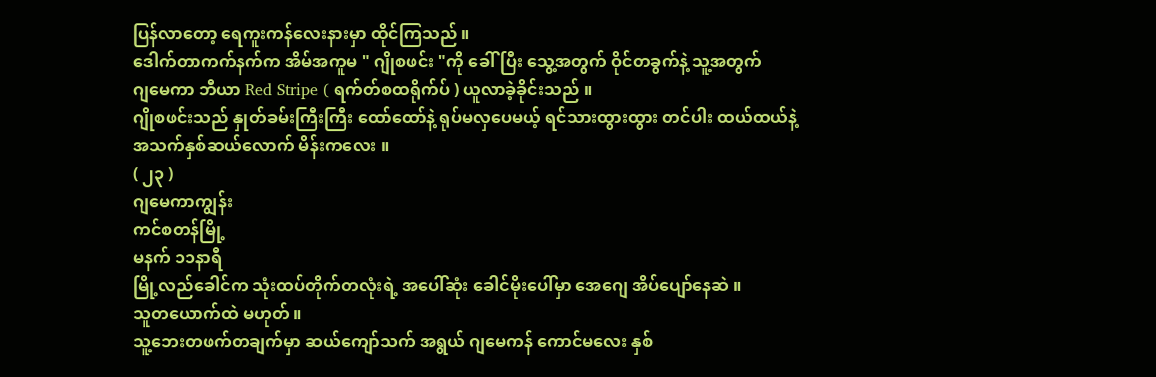ပြန်လာတော့ ရေကူးကန်လေးနားမှာ ထိုင်ကြသည် ။
ဒေါက်တာကက်နက်က အိမ်အကူမ " ဂျိုစဖင်း "ကို ခေါ်ပြီး သွေ့အတွက် ဝိုင်တခွက်နဲ့ သူ့အတွက်
ဂျမေကာ ဘီယာ Red Stripe ( ရက်တ်စထရိုက်ပ် ) ယူလာခဲ့ခိုင်းသည် ။
ဂျိုစဖင်းသည် နှုတ်ခမ်းကြီးကြီး ထော်ထော်နဲ့ ရုပ်မလှပေမယ့် ရင်သားထွားထွား တင်ပါး ထယ်ထယ်နဲ့
အသက်နှစ်ဆယ်လောက် မိန်းကလေး ။
( ၂၃ )
ဂျမေကာကျွန်း
ကင်စတန်မြို့
မနက် ၁၁နာရီ
မြို့လည်ခေါင်က သုံးထပ်တိုက်တလုံးရဲ့ အပေါ်ဆုံး ခေါင်မိုးပေါ်မှာ အေဂျေ အိပ်ပျော်နေဆဲ ။
သူတယောက်ထဲ မဟုတ် ။
သူ့ဘေးတဖက်တချက်မှာ ဆယ်ကျော်သက် အရွယ် ဂျမေကန် ကောင်မလေး နှစ်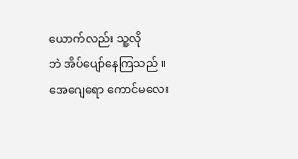ယောက်လည်း သူ့လို
ဘဲ အိပ်ပျော်နေကြသည် ။
အေဂျေရော ကောင်မလေး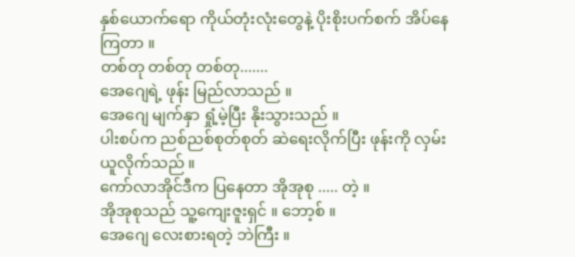နှစ်ယောက်ရော ကိုယ်တုံးလုံးတွေနဲ့ ပိုးစိုးပက်စက် အိပ်နေကြတာ ။
တစ်တု တစ်တု တစ်တု.......
အေဂျေရဲ့ ဖုန်း မြည်လာသည် ။
အေဂျေ မျက်နှာ ရှုံ့မဲ့ပြီး နိုးသွားသည် ။
ပါးစပ်က ညစ်ညစ်စုတ်စုတ် ဆဲရေးလိုက်ပြီး ဖုန်းကို လှမ်းယူလိုက်သည် ။
ကော်လာအိုင်ဒီက ပြနေတာ အိုအုစု ..... တဲ့ ။
အိုအုစုသည် သူ့ကျေးဇူးရှင် ။ ဘော့စ် ။
အေဂျေ လေးစားရတဲ့ ဘဲကြီး ။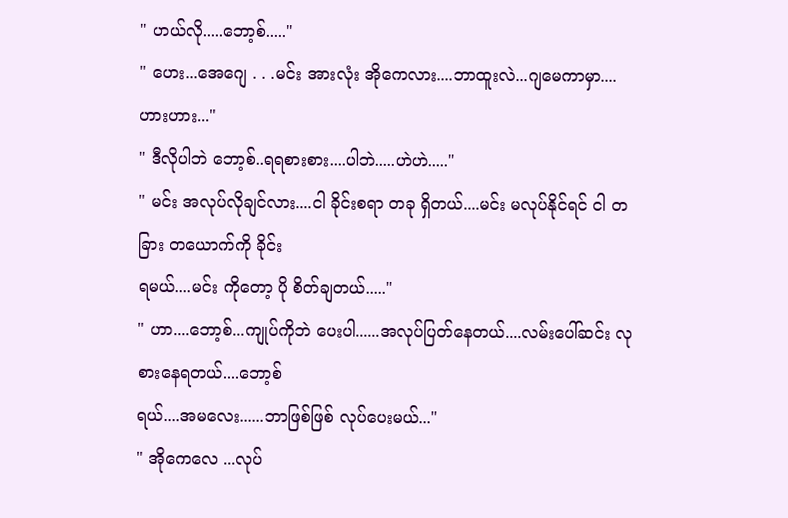" ဟယ်လို.....ဘော့စ်....."
" ဟေး...အေဂျေ . . .မင်း အားလုံး အိုကေလား....ဘာထူးလဲ...ဂျမေကာမှာ....ဟားဟား..."
" ဒီလိုပါဘဲ ဘော့စ်..ရရစားစား....ပါဘဲ.....ဟဲဟဲ....."
" မင်း အလုပ်လိုချင်လား....ငါ ခိုင်းစရာ တခု ရှိတယ်....မင်း မလုပ်နိုင်ရင် ငါ တခြား တယောက်ကို ခိုင်း
ရမယ်....မင်း ကိုတော့ ပို စိတ်ချတယ်....."
" ဟာ....ဘော့စ်...ကျုပ်ကိုဘဲ ပေးပါ......အလုပ်ပြတ်နေတယ်....လမ်းပေါ်ဆင်း လုစားနေရတယ်....ဘော့စ်
ရယ်....အမလေး......ဘာဖြစ်ဖြစ် လုပ်ပေးမယ်..."
" အိုကေလေ ...လုပ်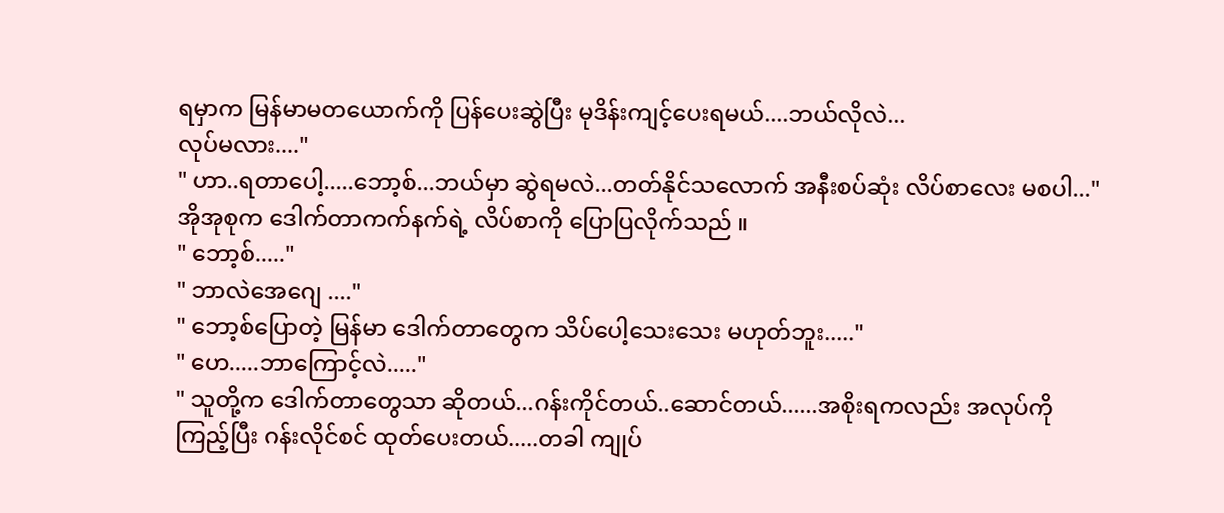ရမှာက မြန်မာမတယောက်ကို ပြန်ပေးဆွဲပြီး မုဒိန်းကျင့်ပေးရမယ်....ဘယ်လိုလဲ...
လုပ်မလား...."
" ဟာ..ရတာပေါ့.....ဘော့စ်...ဘယ်မှာ ဆွဲရမလဲ...တတ်နိုင်သလောက် အနီးစပ်ဆုံး လိပ်စာလေး မစပါ..."
အိုအုစုက ဒေါက်တာကက်နက်ရဲ့ လိပ်စာကို ပြောပြလိုက်သည် ။
" ဘော့စ်....."
" ဘာလဲအေဂျေ ...."
" ဘော့စ်ပြောတဲ့ မြန်မာ ဒေါက်တာတွေက သိပ်ပေါ့သေးသေး မဟုတ်ဘူး....."
" ဟေ.....ဘာကြောင့်လဲ....."
" သူတို့က ဒေါက်တာတွေသာ ဆိုတယ်...ဂန်းကိုင်တယ်..ဆောင်တယ်......အစိုးရကလည်း အလုပ်ကို
ကြည့်ပြီး ဂန်းလိုင်စင် ထုတ်ပေးတယ်.....တခါ ကျုပ်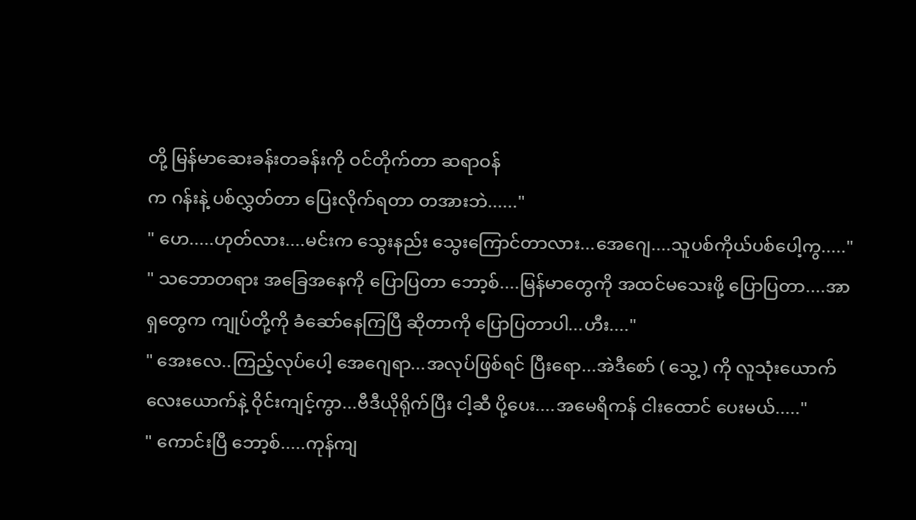တို့ မြန်မာဆေးခန်းတခန်းကို ဝင်တိုက်တာ ဆရာဝန်
က ဂန်းနဲ့ ပစ်လွှတ်တာ ပြေးလိုက်ရတာ တအားဘဲ......"
" ဟေ.....ဟုတ်လား....မင်းက သွေးနည်း သွေးကြောင်တာလား...အေဂျေ....သူပစ်ကိုယ်ပစ်ပေါ့ကွ....."
" သဘောတရား အခြေအနေကို ပြောပြတာ ဘော့စ်....မြန်မာတွေကို အထင်မသေးဖို့ ပြောပြတာ....အာ
ရှတွေက ကျုပ်တို့ကို ခံဆော်နေကြပြီ ဆိုတာကို ပြောပြတာပါ...ဟီး...."
" အေးလေ..ကြည့်လုပ်ပေါ့ အေဂျေရာ...အလုပ်ဖြစ်ရင် ပြီးရော...အဲဒီစော် ( သွေ့ ) ကို လူသုံးယောက်
လေးယောက်နဲ့ ဝိုင်းကျင့်ကွာ...ဗီဒီယိုရိုက်ပြီး ငါ့ဆီ ပို့ပေး....အမေရိကန် ငါးထောင် ပေးမယ်....."
" ကောင်းပြီ ဘော့စ်.....ကုန်ကျ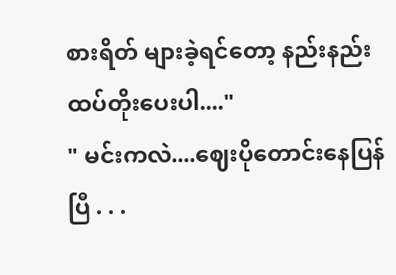စားရိတ် များခဲ့ရင်တော့ နည်းနည်း ထပ်တိုးပေးပါ...."
" မင်းကလဲ....ဈေးပိုတောင်းနေပြန်ပြီ . . .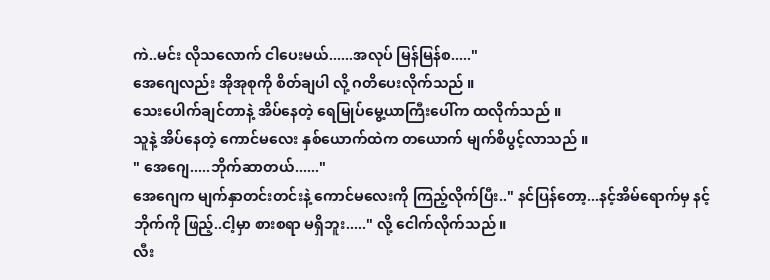ကဲ..မင်း လိုသလောက် ငါပေးမယ်......အလုပ် မြန်မြန်စ....."
အေဂျေလည်း အိုအုစုကို စိတ်ချပါ လို့ ဂတိပေးလိုက်သည် ။
သေးပေါက်ချင်တာနဲ့ အိပ်နေတဲ့ ရေမြုပ်မွေ့ယာကြီးပေါ်က ထလိုက်သည် ။
သူနဲ့ အိပ်နေတဲ့ ကောင်မလေး နှစ်ယောက်ထဲက တယောက် မျက်စိပွင့်လာသည် ။
" အေဂျေ.....ဘိုက်ဆာတယ်......"
အေဂျေက မျက်နှာတင်းတင်းနဲ့ ကောင်မလေးကို ကြည့်လိုက်ပြီး.." နင်ပြန်တော့...နင့်အိမ်ရောက်မှ နင့်
ဘိုက်ကို ဖြည့်..ငါ့မှာ စားစရာ မရှိဘူး....." လို့ ငေါက်လိုက်သည် ။
လီး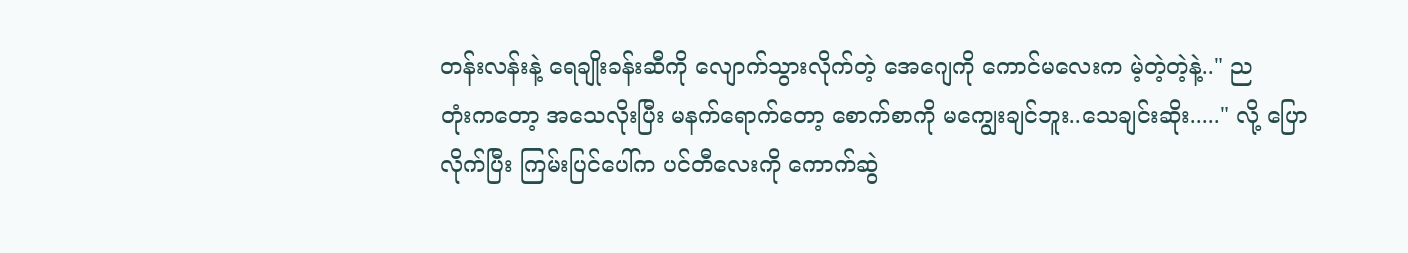တန်းလန်းနဲ့ ရေချိုးခန်းဆီကို လျောက်သွားလိုက်တဲ့ အေဂျေကို ကောင်မလေးက မဲ့တဲ့တဲ့နဲ့.." ည
တုံးကတော့ အသေလိုးပြီး မနက်ရောက်တော့ စောက်စာကို မကျွေးချင်ဘူး..သေချင်းဆိုး....." လို့ ပြော
လိုက်ပြီး ကြမ်းပြင်ပေါ်က ပင်တီလေးကို ကောက်ဆွဲ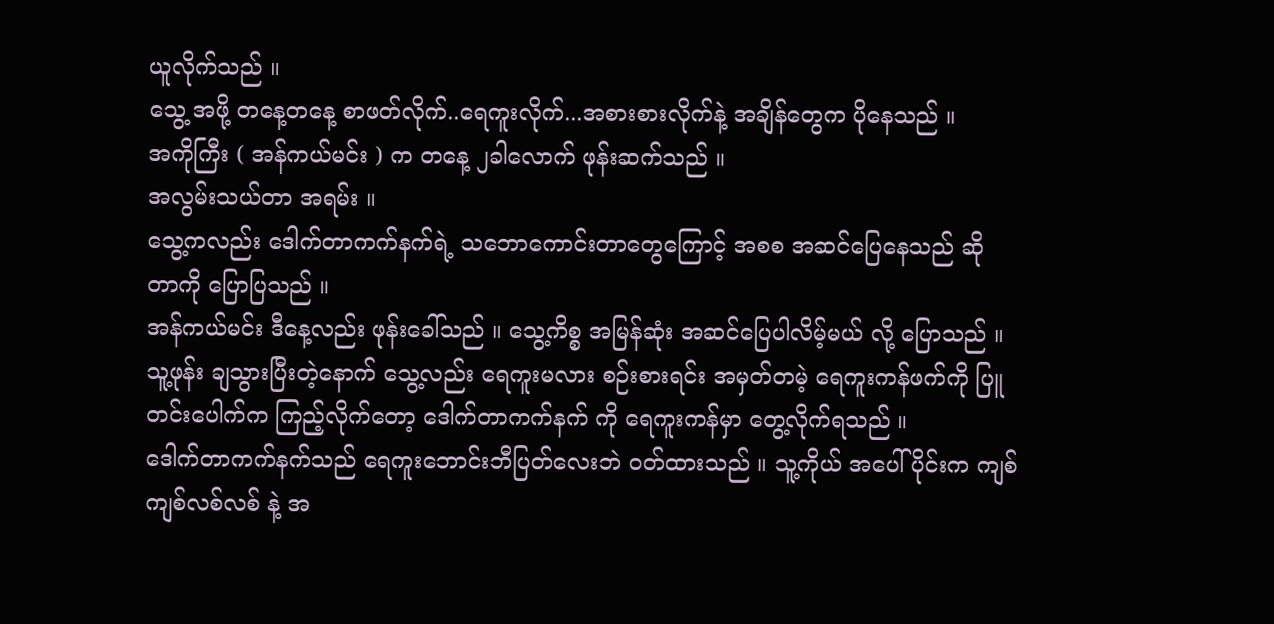ယူလိုက်သည် ။
သွေ့ အဖို့ တနေ့တနေ့ စာဖတ်လိုက်..ရေကူးလိုက်...အစားစားလိုက်နဲ့ အချိန်တွေက ပိုနေသည် ။
အကိုကြီး ( အန်ကယ်မင်း ) က တနေ့ ၂ခါလောက် ဖုန်းဆက်သည် ။
အလွမ်းသယ်တာ အရမ်း ။
သွေ့ကလည်း ဒေါက်တာကက်နက်ရဲ့ သဘောကောင်းတာတွေကြောင့် အစစ အဆင်ပြေနေသည် ဆို
တာကို ပြောပြသည် ။
အန်ကယ်မင်း ဒီနေ့လည်း ဖုန်းခေါ်သည် ။ သွေ့ကိစ္စ အမြန်ဆုံး အဆင်ပြေပါလိမ့်မယ် လို့ ပြောသည် ။
သူ့ဖုန်း ချသွားပြီးတဲ့နောက် သွေ့လည်း ရေကူးမလား စဉ်းစားရင်း အမှတ်တမဲ့ ရေကူးကန်ဖက်ကို ပြူ
တင်းပေါက်က ကြည့်လိုက်တော့ ဒေါက်တာကက်နက် ကို ရေကူးကန်မှာ တွေ့လိုက်ရသည် ။
ဒေါက်တာကက်နက်သည် ရေကူးဘောင်းဘီပြတ်လေးဘဲ ဝတ်ထားသည် ။ သူ့ကိုယ် အပေါ်ပိုင်းက ကျစ်
ကျစ်လစ်လစ် နဲ့ အ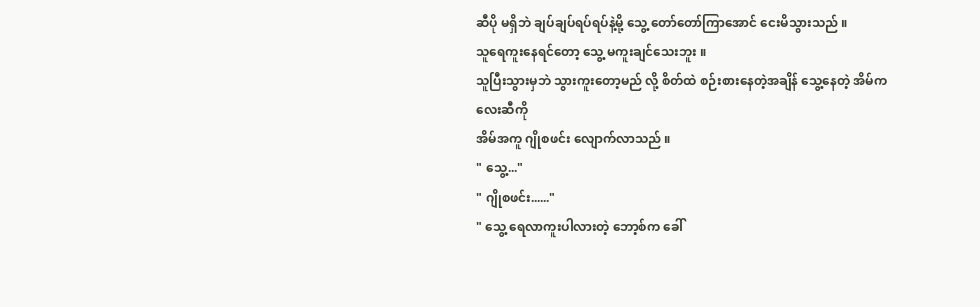ဆီပို မရှိဘဲ ချပ်ချပ်ရပ်ရပ်နဲ့မို့ သွေ့ တော်တော်ကြာအောင် ငေးမိသွားသည် ။
သူရေကူးနေရင်တော့ သွေ့ မကူးချင်သေးဘူး ။
သူပြီးသွားမှဘဲ သွားကူးတော့မည် လို့ စိတ်ထဲ စဉ်းစားနေတဲ့အချိန် သွေ့နေတဲ့ အိမ်ကလေးဆီကို
အိမ်အကူ ဂျိုစဖင်း လျောက်လာသည် ။
" သွေ့..."
" ဂျိုစဖင်း......"
" သွေ့ ရေလာကူးပါလားတဲ့ ဘော့စ်က ခေါ်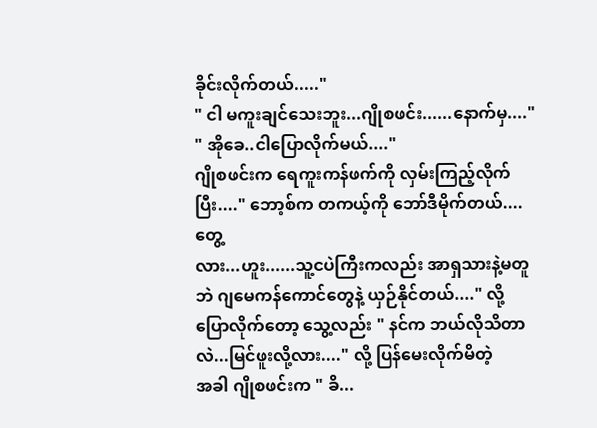ခိုင်းလိုက်တယ်....."
" ငါ မကူးချင်သေးဘူး...ဂျိုစဖင်း......နောက်မှ...."
" အိုခေ..ငါပြောလိုက်မယ်...."
ဂျိုစဖင်းက ရေကူးကန်ဖက်ကို လှမ်းကြည့်လိုက်ပြီး...." ဘော့စ်က တကယ့်ကို ဘော်ဒီမိုက်တယ်....တွေ့
လား...ဟူး......သူ့ငပဲကြီးကလည်း အာရှသားနဲ့မတူဘဲ ဂျမေကန်ကောင်တွေနဲ့ ယှဉ်နိုင်တယ်...." လို့
ပြောလိုက်တော့ သွေ့လည်း " နင်က ဘယ်လိုသိတာလဲ...မြင်ဖူးလို့လား...." လို့ ပြန်မေးလိုက်မိတဲ့
အခါ ဂျိုစဖင်းက " ခိ...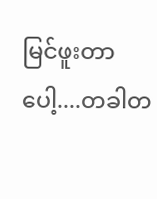မြင်ဖူးတာပေါ့....တခါတ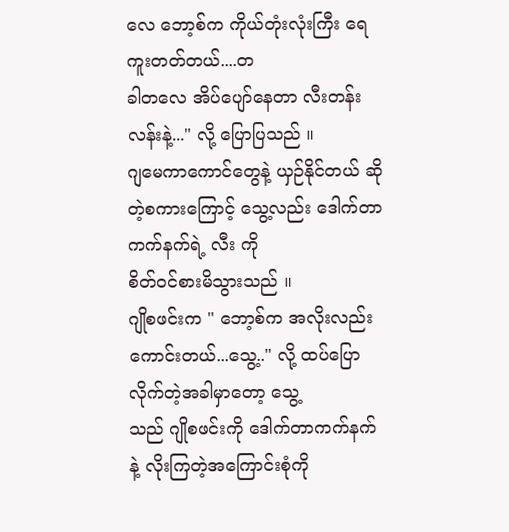လေ ဘော့စ်က ကိုယ်တုံးလုံးကြီး ရေကူးတတ်တယ်....တ
ခါတလေ အိပ်ပျော်နေတာ လီးတန်းလန်းနဲ့..." လို့ ပြောပြသည် ။
ဂျမေကာကောင်တွေနဲ့ ယှဉ်နိုင်တယ် ဆိုတဲ့စကားကြောင့် သွေ့လည်း ဒေါက်တာကက်နက်ရဲ့ လီး ကို
စိတ်ဝင်စားမိသွားသည် ။
ဂျိုစဖင်းက " ဘော့စ်က အလိုးလည်းကောင်းတယ်...သွေ့.." လို့ ထပ်ပြောလိုက်တဲ့အခါမှာတော့ သွေ့
သည် ဂျိုစဖင်းကို ဒေါက်တာကက်နက် နဲ့ လိုးကြတဲ့အကြောင်းစုံကို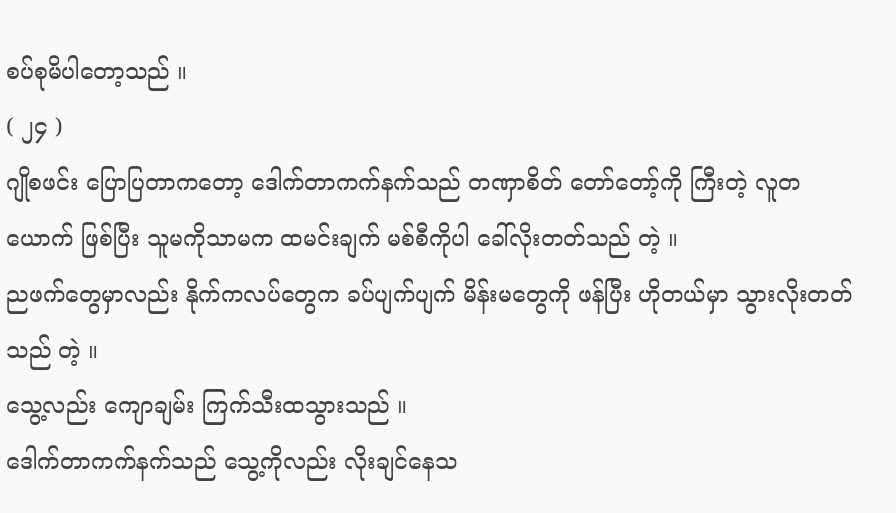စပ်စုမိပါတော့သည် ။
( ၂၄ )
ဂျိုစဖင်း ပြောပြတာကတော့ ဒေါက်တာကက်နက်သည် တဏှာစိတ် တော်တော့်ကို ကြီးတဲ့ လူတ
ယောက် ဖြစ်ပြီး သူမကိုသာမက ထမင်းချက် မစ်စီကိုပါ ခေါ်လိုးတတ်သည် တဲ့ ။
ညဖက်တွေမှာလည်း နိုက်ကလပ်တွေက ခပ်ပျက်ပျက် မိန်းမတွေကို ဖန်ပြီး ဟိုတယ်မှာ သွားလိုးတတ်
သည် တဲ့ ။
သွေ့လည်း ကျောချမ်း ကြက်သီးထသွားသည် ။
ဒေါက်တာကက်နက်သည် သွေ့ကိုလည်း လိုးချင်နေသ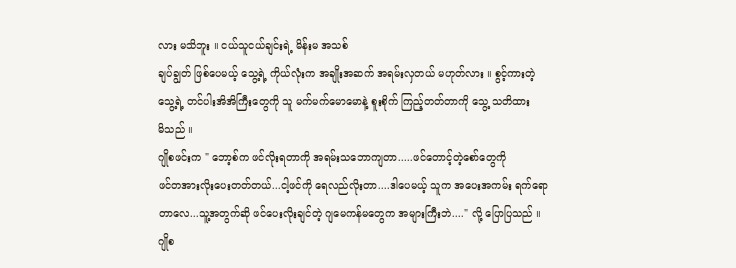လား မသိဘူး ။ ငယ်သူငယ်ချင်းရဲ့ မိန်းမ အသစ်
ချပ်ချွတ် ဖြစ်ပေမယ့် သွေ့ရဲ့ ကိုယ်လုံးက အချိုးအဆက် အရမ်းလှတယ် မဟုတ်လား ။ စွင့်ကားတဲ့
သွေ့ရဲ့ တင်ပါးအိအိကြီးတွေကို သူ မက်မက်မောမောနဲ့ စူးစိုက် ကြည့်တတ်တာကို သွေ့ သတိထား
မိသည် ။
ဂျိုစဖင်းက " ဘော့စ်က ဖင်လိုးရတာကို အရမ်းသဘောကျတာ.....ဖင်တောင့်တဲ့စော်တွေကို
ဖင်တအားလိုးပေးတတ်တယ်...ငါ့ဖင်ကို ရေလည်လိုးတာ....ဒါပေမယ့် သူက အပေးအကမ်း ရက်ရော
တာလေ...သူ့အတွက်ဆို ဖင်ပေးလိုးချင်တဲ့ ဂျမေကန်မတွေက အများကြီးဘဲ...." လို့ ပြောပြသည် ။
ဂျိုစ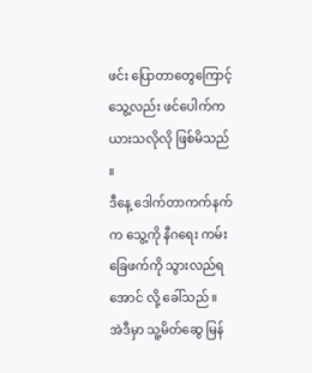ဖင်း ပြောတာတွေကြောင့် သွေ့လည်း ဖင်ပေါက်က ယားသလိုလို ဖြစ်မိသည် ။
ဒီနေ့ ဒေါက်တာကက်နက်က သွေ့ကို နီဂရေး ကမ်းခြေဖက်ကို သွားလည်ရအောင် လို့ ခေါ်သည် ။
အဲဒီမှာ သူ့မိတ်ဆွေ မြန်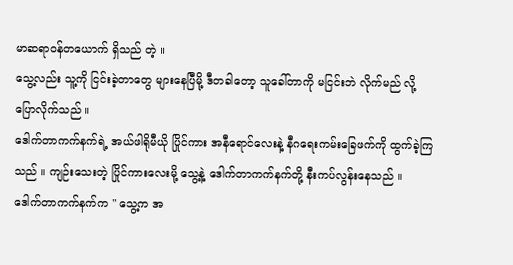မာဆရာဝန်တယောက် ရှိသည် တဲ့ ။
သွေ့လည်း သူ့ကို ငြင်းခဲ့တာတွေ များနေပြီမို့ ဒီတခါတော့ သူခေါ်တာကို မငြင်းဘဲ လိုက်မည် လို့
ပြောလိုက်သည် ။
ဒေါက်တာကက်နက်ရဲ့ အယ်ဖါရိုမီယို ပြိုင်ကား အနီရောင်လေးနဲ့ နီဂရေးကမ်းခြေဖက်ကို ထွက်ခဲ့ကြ
သည် ။ ကျဉ်းသေးတဲ့ ပြိုင်ကားလေးမို့ သွေ့နဲ့ ဒေါက်တာကက်နက်တို့ နီးကပ်လွန်းနေသည် ။
ဒေါက်တာကက်နက်က " သွေ့က အ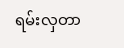ရမ်းလှတာ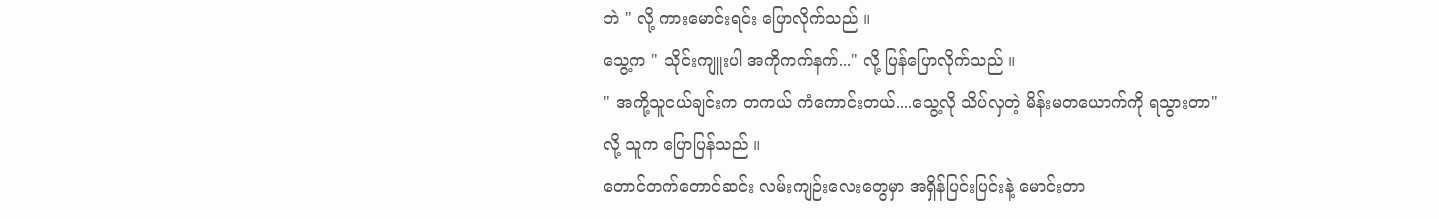ဘဲ " လို့ ကားမောင်းရင်း ပြောလိုက်သည် ။
သွေ့က " သိုင်းကျူးပါ အကိုကက်နက်..." လို့ ပြန်ပြောလိုက်သည် ။
" အကို့သူငယ်ချင်းက တကယ် ကံကောင်းတယ်....သွေ့လို သိပ်လှတဲ့ မိန်းမတယောက်ကို ရသွားတာ"
လို့ သူက ပြောပြန်သည် ။
တောင်တက်တောင်ဆင်း လမ်းကျဉ်းလေးတွေမှာ အရှိန်ပြင်းပြင်းနဲ့ မောင်းတာ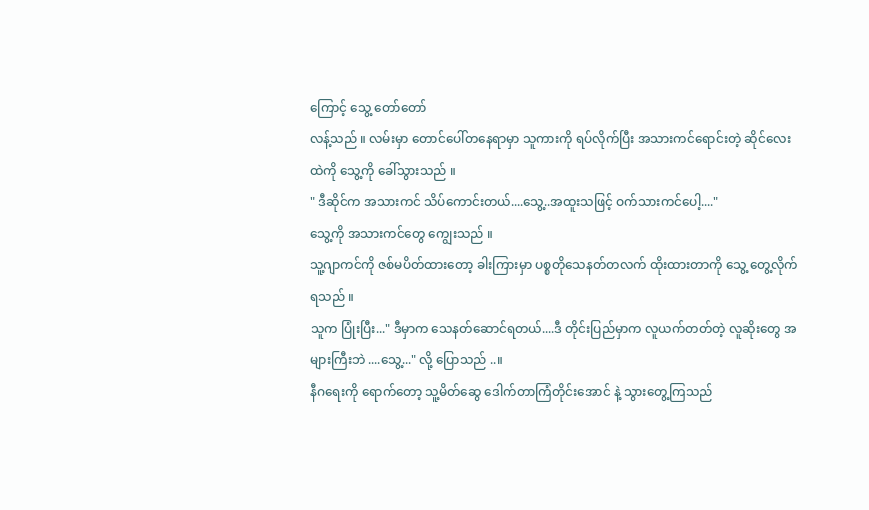ကြောင့် သွေ့ တော်တော်
လန့်သည် ။ လမ်းမှာ တောင်ပေါ်တနေရာမှာ သူကားကို ရပ်လိုက်ပြီး အသားကင်ရောင်းတဲ့ ဆိုင်လေး
ထဲကို သွေ့ကို ခေါ်သွားသည် ။
" ဒီဆိုင်က အသားကင် သိပ်ကောင်းတယ်....သွေ့..အထူးသဖြင့် ဝက်သားကင်ပေါ့...."
သွေ့ကို အသားကင်တွေ ကျွေးသည် ။
သူ့ဂျာကင်ကို ဇစ်မပိတ်ထားတော့ ခါးကြားမှာ ပစ္စတိုသေနတ်တလက် ထိုးထားတာကို သွေ့ တွေ့လိုက်
ရသည် ။
သူက ပြုံးပြီး..." ဒီမှာက သေနတ်ဆောင်ရတယ်....ဒီ တိုင်းပြည်မှာက လူယက်တတ်တဲ့ လူဆိုးတွေ အ
များကြီးဘဲ ....သွေ့..." လို့ ပြောသည် ..။
နီဂရေးကို ရောက်တော့ သူ့မိတ်ဆွေ ဒေါက်တာကြံတိုင်းအောင် နဲ့ သွားတွေ့ကြသည်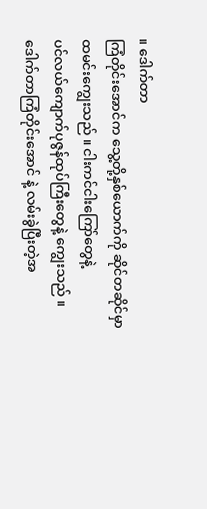။ ဒေါက်တာ
ကြံတိုင်းအောင်က သွေ့တို့နှစ်ယောက်ကို ဆိုင်တဆိုင်မှာ ထမင်းကျွေးသည် ။ ငါးကင်ငါးကြော်တွေနဲ့
ပင်လယ်ကျောက်ပုဇွန်ထုပ်ကြီးတွေနဲ့ ကျွေးသည် ။
ဒေါက်တာကြံတိုင်းအောင် နဲ့ လမ်းခွဲပြီးတဲ့အ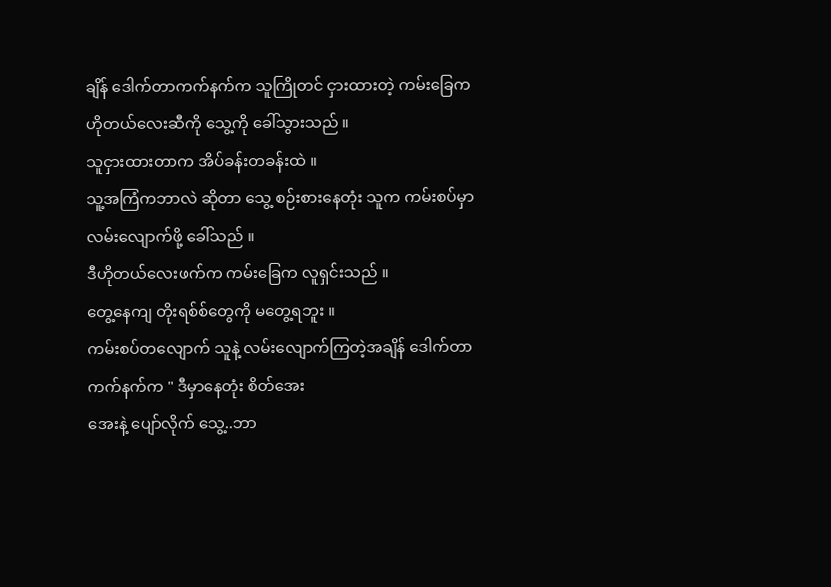ချိန် ဒေါက်တာကက်နက်က သူကြိုတင် ငှားထားတဲ့ ကမ်းခြေက ဟိုတယ်လေးဆီကို သွေ့ကို ခေါ်သွားသည် ။
သူငှားထားတာက အိပ်ခန်းတခန်းထဲ ။
သူ့အကြံကဘာလဲ ဆိုတာ သွေ့ စဉ်းစားနေတုံး သူက ကမ်းစပ်မှာ လမ်းလျောက်ဖို့ ခေါ်သည် ။
ဒီဟိုတယ်လေးဖက်က ကမ်းခြေက လူရှင်းသည် ။
တွေ့နေကျ တိုးရစ်စ်တွေကို မတွေ့ရဘူး ။
ကမ်းစပ်တလျောက် သူနဲ့ လမ်းလျောက်ကြတဲ့အချိန် ဒေါက်တာကက်နက်က " ဒီမှာနေတုံး စိတ်အေး
အေးနဲ့ ပျော်လိုက် သွေ့..ဘာ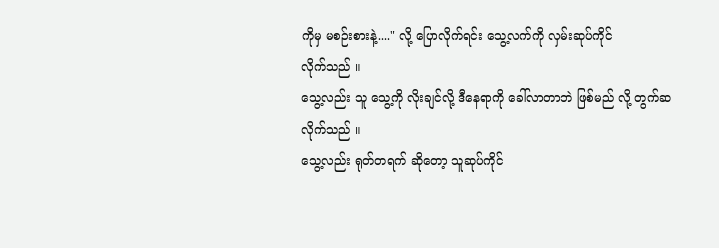ကိုမှ မစဉ်းစားနဲ့...." လို့ ပြောလိုက်ရင်း သွေ့လက်ကို လှမ်းဆုပ်ကိုင်
လိုက်သည် ။
သွေ့လည်း သူ သွေ့ကို လိုးချင်လို့ ဒီနေရာကို ခေါ်လာတာဘဲ ဖြစ်မည် လို့ တွက်ဆလိုက်သည် ။
သွေ့လည်း ရုတ်တရက် ဆိုတော့ သူဆုပ်ကိုင်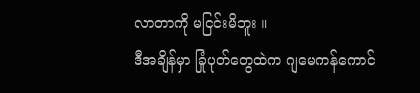လာတာကို မငြင်းမိဘူး ။
ဒီအချိန်မှာ ခြုံပုတ်တွေထဲက ဂျမေကန်ကောင်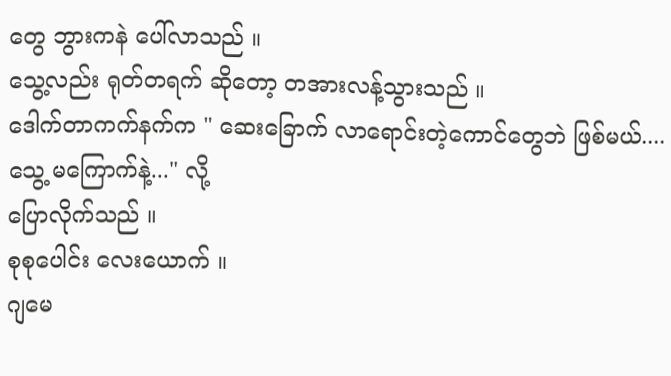တွေ ဘွားကနဲ ပေါ်လာသည် ။
သွေ့လည်း ရုတ်တရက် ဆိုတော့ တအားလန့်သွားသည် ။
ဒေါက်တာကက်နက်က " ဆေးခြောက် လာရောင်းတဲ့ကောင်တွေဘဲ ဖြစ်မယ်....သွေ့ မကြောက်နဲ့..." လို့
ပြောလိုက်သည် ။
စုစုပေါင်း လေးယောက် ။
ဂျမေ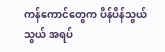ကန်ကောင်တွေက ပိန်ပိန်သွယ်သွယ် အရပ်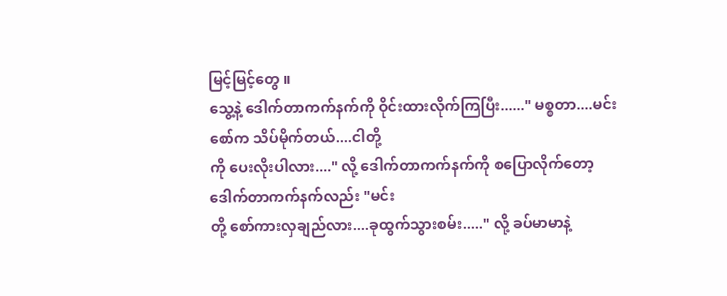မြင့်မြင့်တွေ ။
သွေ့နဲ့ ဒေါက်တာကက်နက်ကို ဝိုင်းထားလိုက်ကြပြီး......" မစ္စတာ....မင်းစော်က သိပ်မိုက်တယ်....ငါတို့
ကို ပေးလိုးပါလား...." လို့ ဒေါက်တာကက်နက်ကို စပြောလိုက်တော့ ဒေါက်တာကက်နက်လည်း "မင်း
တို့ စော်ကားလှချည်လား....ခုထွက်သွားစမ်း....." လို့ ခပ်မာမာနဲ့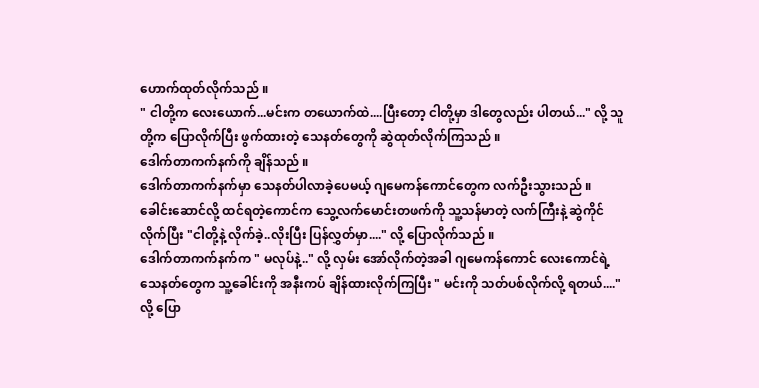ဟောက်ထုတ်လိုက်သည် ။
" ငါတို့က လေးယောက်...မင်းက တယောက်ထဲ....ပြီးတော့ ငါတို့မှာ ဒါတွေလည်း ပါတယ်..." လို့ သူ
တို့က ပြောလိုက်ပြီး ဖွက်ထားတဲ့ သေနတ်တွေကို ဆွဲထုတ်လိုက်ကြသည် ။
ဒေါက်တာကက်နက်ကို ချိန်သည် ။
ဒေါက်တာကက်နက်မှာ သေနတ်ပါလာခဲ့ပေမယ့် ဂျမေကန်ကောင်တွေက လက်ဦးသွားသည် ။
ခေါင်းဆောင်လို့ ထင်ရတဲ့ကောင်က သွေ့လက်မောင်းတဖက်ကို သူ့သန်မာတဲ့ လက်ကြီးနဲ့ ဆွဲကိုင်
လိုက်ပြီး "ငါတို့နဲ့ လိုက်ခဲ့..လိုးပြီး ပြန်လွှတ်မှာ...." လို့ ပြောလိုက်သည် ။
ဒေါက်တာကက်နက်က " မလုပ်နဲ့.." လို့ လှမ်း အော်လိုက်တဲ့အခါ ဂျမေကန်ကောင် လေးကောင်ရဲ့
သေနတ်တွေက သူ့ခေါင်းကို အနီးကပ် ချိန်ထားလိုက်ကြပြီး " မင်းကို သတ်ပစ်လိုက်လို့ ရတယ်...."
လို့ ပြော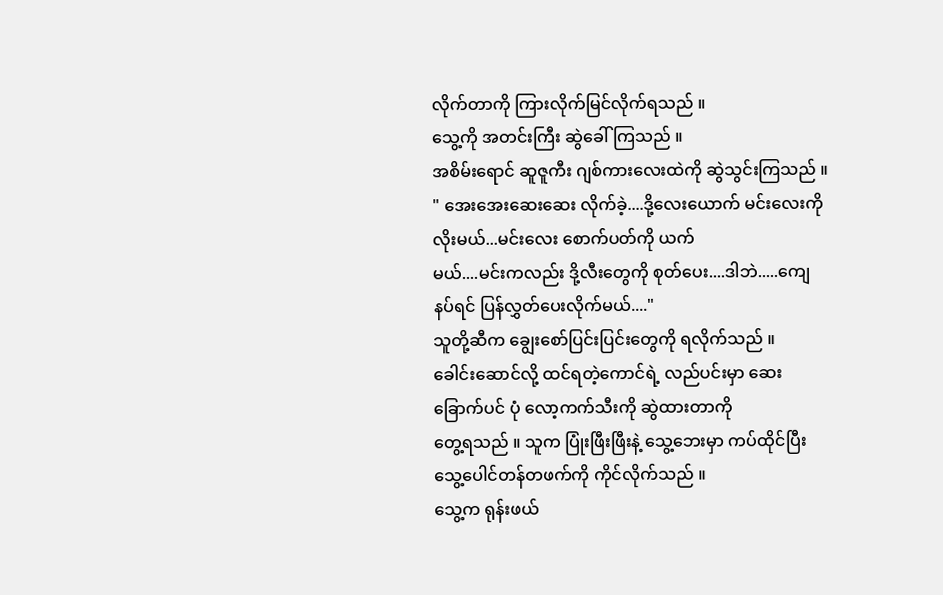လိုက်တာကို ကြားလိုက်မြင်လိုက်ရသည် ။
သွေ့ကို အတင်းကြီး ဆွဲခေါ်ကြသည် ။
အစိမ်းရောင် ဆူဇူကီး ဂျစ်ကားလေးထဲကို ဆွဲသွင်းကြသည် ။
" အေးအေးဆေးဆေး လိုက်ခဲ့....ဒို့လေးယောက် မင်းလေးကို လိုးမယ်...မင်းလေး စောက်ပတ်ကို ယက်
မယ်....မင်းကလည်း ဒို့လီးတွေကို စုတ်ပေး....ဒါဘဲ.....ကျေနပ်ရင် ပြန်လွှတ်ပေးလိုက်မယ်...."
သူတို့ဆီက ချွေးစော်ပြင်းပြင်းတွေကို ရလိုက်သည် ။
ခေါင်းဆောင်လို့ ထင်ရတဲ့ကောင်ရဲ့ လည်ပင်းမှာ ဆေးခြောက်ပင် ပုံ လော့ကက်သီးကို ဆွဲထားတာကို
တွေ့ရသည် ။ သူက ပြုံးဖြီးဖြီးနဲ့ သွေ့ဘေးမှာ ကပ်ထိုင်ပြီး သွေ့ပေါင်တန်တဖက်ကို ကိုင်လိုက်သည် ။
သွေ့က ရုန်းဖယ်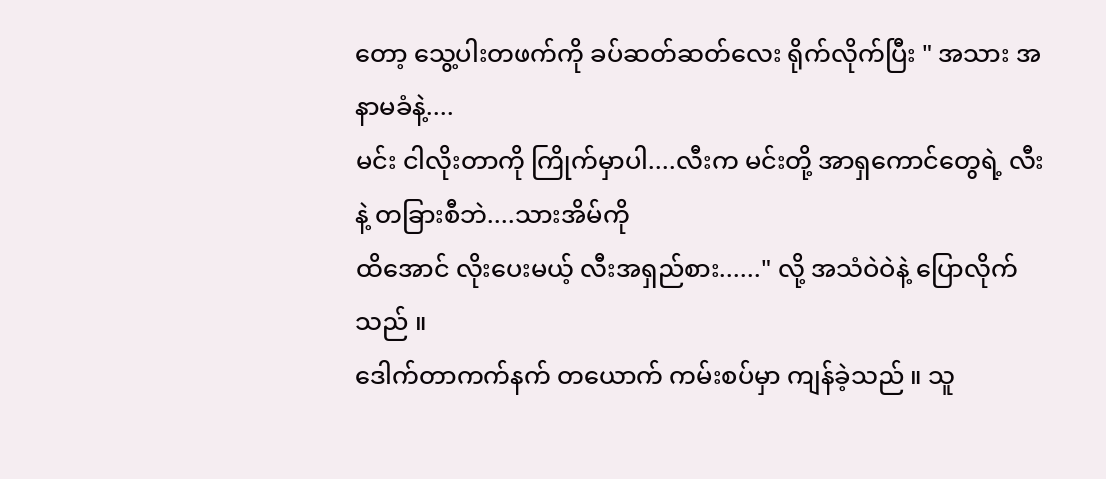တော့ သွေ့ပါးတဖက်ကို ခပ်ဆတ်ဆတ်လေး ရိုက်လိုက်ပြီး " အသား အနာမခံနဲ့....
မင်း ငါလိုးတာကို ကြိုက်မှာပါ....လီးက မင်းတို့ အာရှကောင်တွေရဲ့ လီးနဲ့ တခြားစီဘဲ....သားအိမ်ကို
ထိအောင် လိုးပေးမယ့် လီးအရှည်စား......" လို့ အသံဝဲဝဲနဲ့ ပြောလိုက်သည် ။
ဒေါက်တာကက်နက် တယောက် ကမ်းစပ်မှာ ကျန်ခဲ့သည် ။ သူ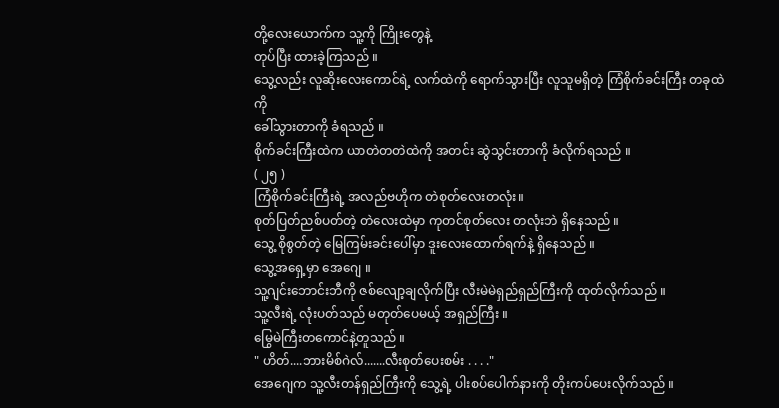တို့လေးယောက်က သူ့ကို ကြိုးတွေနဲ့
တုပ်ပြီး ထားခဲ့ကြသည် ။
သွေ့လည်း လူဆိုးလေးကောင်ရဲ့ လက်ထဲကို ရောက်သွားပြီး လူသူမရှိတဲ့ ကြံစိုက်ခင်းကြီး တခုထဲကို
ခေါ်သွားတာကို ခံရသည် ။
စိုက်ခင်းကြီးထဲက ယာတဲတတဲထဲကို အတင်း ဆွဲသွင်းတာကို ခံလိုက်ရသည် ။
( ၂၅ )
ကြံစိုက်ခင်းကြီးရဲ့ အလည်ဗဟိုက တဲစုတ်လေးတလုံး။
စုတ်ပြတ်ညစ်ပတ်တဲ့ တဲလေးထဲမှာ ကုတင်စုတ်လေး တလုံးဘဲ ရှိနေသည် ။
သွေ့ စိုစွတ်တဲ့ မြေကြမ်းခင်းပေါ်မှာ ဒူးလေးထောက်ရက်နဲ့ ရှိနေသည် ။
သွေ့အရှေ့မှာ အေဂျေ ။
သူ့ဂျင်းဘောင်းဘီကို ဇစ်လျော့ချလိုက်ပြီး လီးမဲမဲရှည်ရှည်ကြီးကို ထုတ်လိုက်သည် ။
သူ့လီးရဲ့ လုံးပတ်သည် မတုတ်ပေမယ့် အရှည်ကြီး ။
မြွေမဲကြီးတကောင်နဲ့တူသည် ။
" ဟိတ်....ဘားမိစ်ဂဲလ်.......လီးစုတ်ပေးစမ်း . . . ."
အေဂျေက သူ့လီးတန်ရှည်ကြီးကို သွေ့ရဲ့ ပါးစပ်ပေါက်နားကို တိုးကပ်ပေးလိုက်သည် ။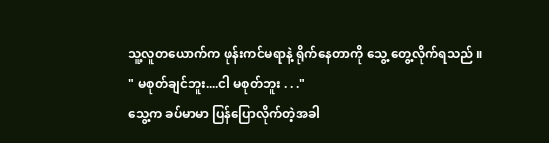သူ့လူတယောက်က ဖုန်းကင်မရာနဲ့ ရိုက်နေတာကို သွေ့ တွေ့လိုက်ရသည် ။
" မစုတ်ချင်ဘူး....ငါ မစုတ်ဘူး . . ."
သွေ့က ခပ်မာမာ ပြန်ပြောလိုက်တဲ့အခါ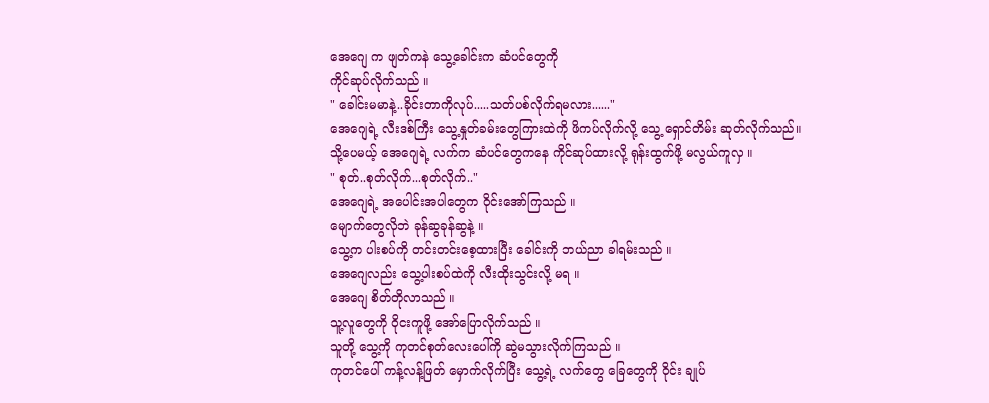အေဂျေ က ဖျတ်ကနဲ သွေ့ခေါင်းက ဆံပင်တွေကို
ကိုင်ဆုပ်လိုက်သည် ။
" ခေါင်းမမာနဲ့..ခိုင်းတာကိုလုပ်.....သတ်ပစ်လိုက်ရမလား......"
အေဂျေရဲ့ လီးဒစ်ကြီး သွေ့နှုတ်ခမ်းတွေကြားထဲကို ဖိကပ်လိုက်လို့ သွေ့ ရှောင်တိမ်း ဆုတ်လိုက်သည်။
သို့ပေမယ့် အေဂျေရဲ့ လက်က ဆံပင်တွေကနေ ကိုင်ဆုပ်ထားလို့ ရုန်းထွက်ဖို့ မလွယ်ကူလှ ။
" စုတ်..စုတ်လိုက်...စုတ်လိုက်.."
အေဂျေရဲ့ အပေါင်းအပါတွေက ဝိုင်းအော်ကြသည် ။
မျောက်တွေလိုဘဲ ခုန်ဆွခုန်ဆွနဲ့ ။
သွေ့က ပါးစပ်ကို တင်းတင်းစေ့ထားပြီး ခေါင်းကို ဘယ်ညာ ခါရမ်းသည် ။
အေဂျေလည်း သွေ့ပါးစပ်ထဲကို လီးထိုးသွင်းလို့ မရ ။
အေဂျေ စိတ်တိုလာသည် ။
သူ့လူတွေကို ဝိုငးကူဖို့ အော်ပြောလိုက်သည် ။
သူတို့ သွေ့ကို ကုတင်စုတ်လေးပေါ်ကို ဆွဲမသွားလိုက်ကြသည် ။
ကုတင်ပေါ် ကန့်လန့်ဖြတ် မှောက်လိုက်ပြီး သွေ့ရဲ့ လက်တွေ ခြေတွေကို ဝိုင်း ချုပ်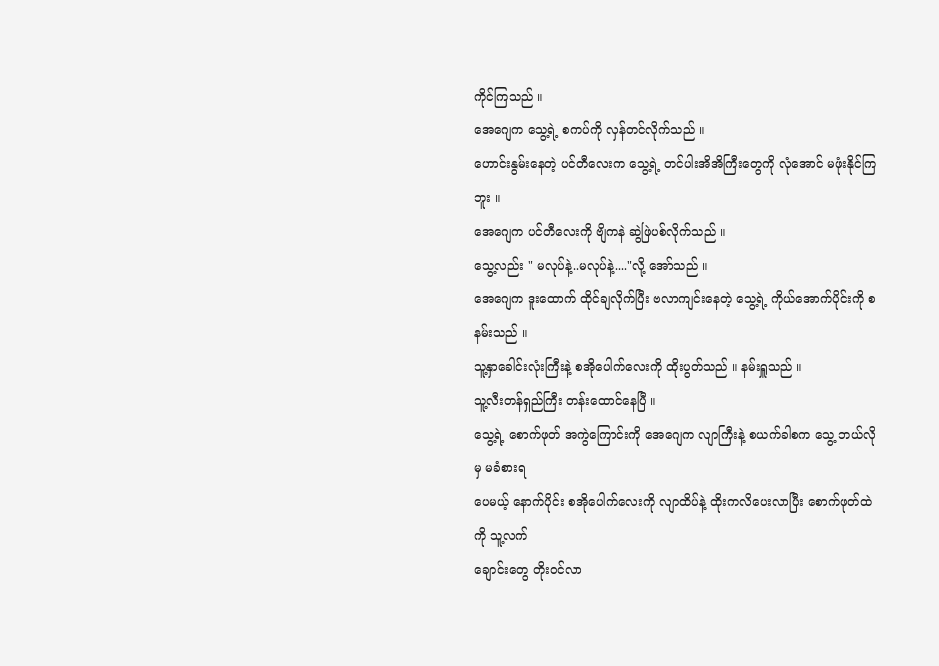ကိုင်ကြသည် ။
အေဂျေက သွေ့ရဲ့ စကပ်ကို လှန်တင်လိုက်သည် ။
ဟောင်းနွမ်းနေတဲ့ ပင်တီလေးက သွေ့ရဲ့ တင်ပါးအိအိကြီးတွေကို လုံအောင် မဖုံးနိုင်ကြဘူး ။
အေဂျေက ပင်တီလေးကို ဗျိကနဲ ဆွဲဖြဲပစ်လိုက်သည် ။
သွေ့လည်း " မလုပ်နဲ့..မလုပ်နဲ့...."လို့ အော်သည် ။
အေဂျေက ဒူးထောက် ထိုင်ချလိုက်ပြီး ဗလာကျင်းနေတဲ့ သွေ့ရဲ့ ကိုယ်အောက်ပိုင်းကို စ နမ်းသည် ။
သူ့နှာခေါင်းလုံးကြီးနဲ့ စအိုပေါက်လေးကို ထိုးပွတ်သည် ။ နမ်းရှူသည် ။
သူ့လီးတန်ရှည်ကြီး တန်းထောင်နေပြီ ။
သွေ့ရဲ့ စောက်ဖုတ် အကွဲကြောင်းကို အေဂျေက လျာကြီးနဲ့ စယက်ခါစက သွေ့ ဘယ်လိုမှ မခံစားရ
ပေမယ့် နောက်ပိုင်း စအိုပေါက်လေးကို လျာထိပ်နဲ့ ထိုးကလိပေးလာပြီး စောက်ဖုတ်ထဲကို သူ့လက်
ချောင်းတွေ တိုးဝင်လာ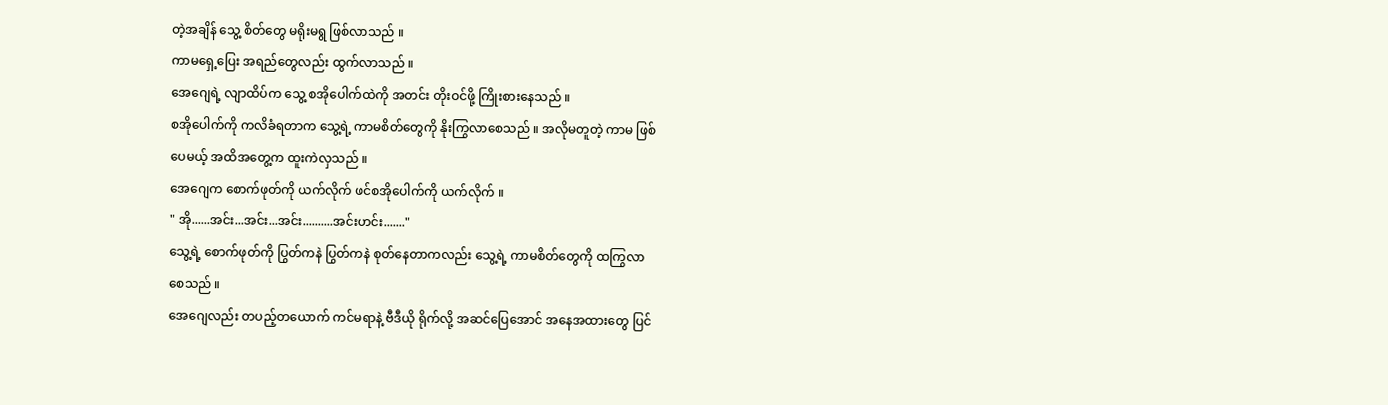တဲ့အချိန် သွေ့ စိတ်တွေ မရိုးမရွ ဖြစ်လာသည် ။
ကာမရှေ့ပြေး အရည်တွေလည်း ထွက်လာသည် ။
အေဂျေရဲ့ လျာထိပ်က သွေ့ စအိုပေါက်ထဲကို အတင်း တိုးဝင်ဖို့ ကြိုးစားနေသည် ။
စအိုပေါက်ကို ကလိခံရတာက သွေ့ရဲ့ ကာမစိတ်တွေကို နိုးကြွလာစေသည် ။ အလိုမတူတဲ့ ကာမ ဖြစ်
ပေမယ့် အထိအတွေ့က ထူးကဲလှသည် ။
အေဂျေက စောက်ဖုတ်ကို ယက်လိုက် ဖင်စအိုပေါက်ကို ယက်လိုက် ။
" အို......အင်း...အင်း...အင်း..........အင်းဟင်း......."
သွေ့ရဲ့ စောက်ဖုတ်ကို ပြွတ်ကနဲ ပြွတ်ကနဲ စုတ်နေတာကလည်း သွေ့ရဲ့ ကာမစိတ်တွေကို ထကြွလာ
စေသည် ။
အေဂျေလည်း တပည့်တယောက် ကင်မရာနဲ့ ဗီဒီယို ရိုက်လို့ အဆင်ပြေအောင် အနေအထားတွေ ပြင်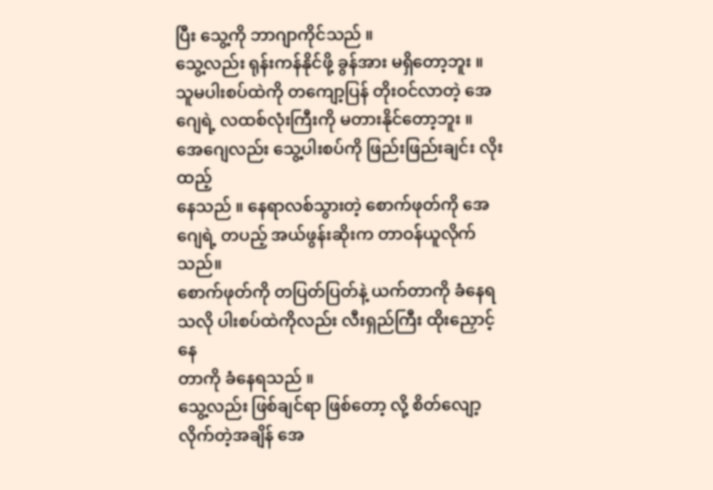ပြီး သွေ့ကို ဘာဂျာကိုင်သည် ။
သွေ့လည်း ရုန်းကန်နိုင်ဖို့ ခွန်အား မရှိတော့ဘူး ။ သူမပါးစပ်ထဲကို တကျော့ပြန် တိုးဝင်လာတဲ့ အေ
ဂျေရဲ့ လထစ်လုံးကြီးကို မတားနိုင်တော့ဘူး ။ အေဂျေလည်း သွေ့ပါးစပ်ကို ဖြည်းဖြည်းချင်း လိုးထည့်
နေသည် ။ နေရာလစ်သွားတဲ့ စောက်ဖုတ်ကို အေဂျေရဲ့ တပည့် အယ်ဖွန်းဆိုးက တာဝန်ယူလိုက်သည်။
စောက်ဖုတ်ကို တပြတ်ပြတ်နဲ့ ယက်တာကို ခံနေရသလို ပါးစပ်ထဲကိုလည်း လီးရှည်ကြီး ထိုးညှောင့်နေ
တာကို ခံနေရသည် ။
သွေ့လည်း ဖြစ်ချင်ရာ ဖြစ်တော့ လို့ စိတ်လျော့လိုက်တဲ့အချိန် အေ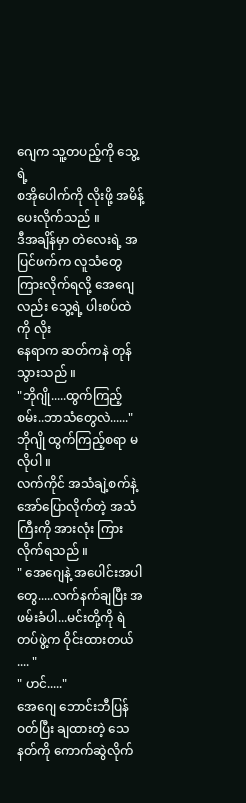ဂျေက သူ့တပည့်ကို သွေ့ရဲ့
စအိုပေါက်ကို လိုးဖို့ အမိန့်ပေးလိုက်သည် ။
ဒီအချိန်မှာ တဲလေးရဲ့ အပြင်ဖက်က လူသံတွေ ကြားလိုက်ရလို့ အေဂျေလည်း သွေ့ရဲ့ ပါးစပ်ထဲကို လိုး
နေရာက ဆတ်ကနဲ တုန်သွားသည် ။
"ဘိုဂျို.....ထွက်ကြည့်စမ်း..ဘာသံတွေလဲ......"
ဘိုဂျို ထွက်ကြည့်စရာ မလိုပါ ။
လက်ကိုင် အသံချဲ့စက်နဲ့ အော်ပြောလိုက်တဲ့ အသံကြီးကို အားလုံး ကြားလိုက်ရသည် ။
" အေဂျေနဲ့ အပေါင်းအပါတွေ.....လက်နက်ချပြီး အဖမ်းခံပါ...မင်းတို့ကို ရဲတပ်ဖွဲ့က ဝိုင်းထားတယ် .... "
" ဟင်....."
အေဂျေ ဘောင်းဘီပြန်ဝတ်ပြီး ချထားတဲ့ သေနတ်ကို ကောက်ဆွဲလိုက်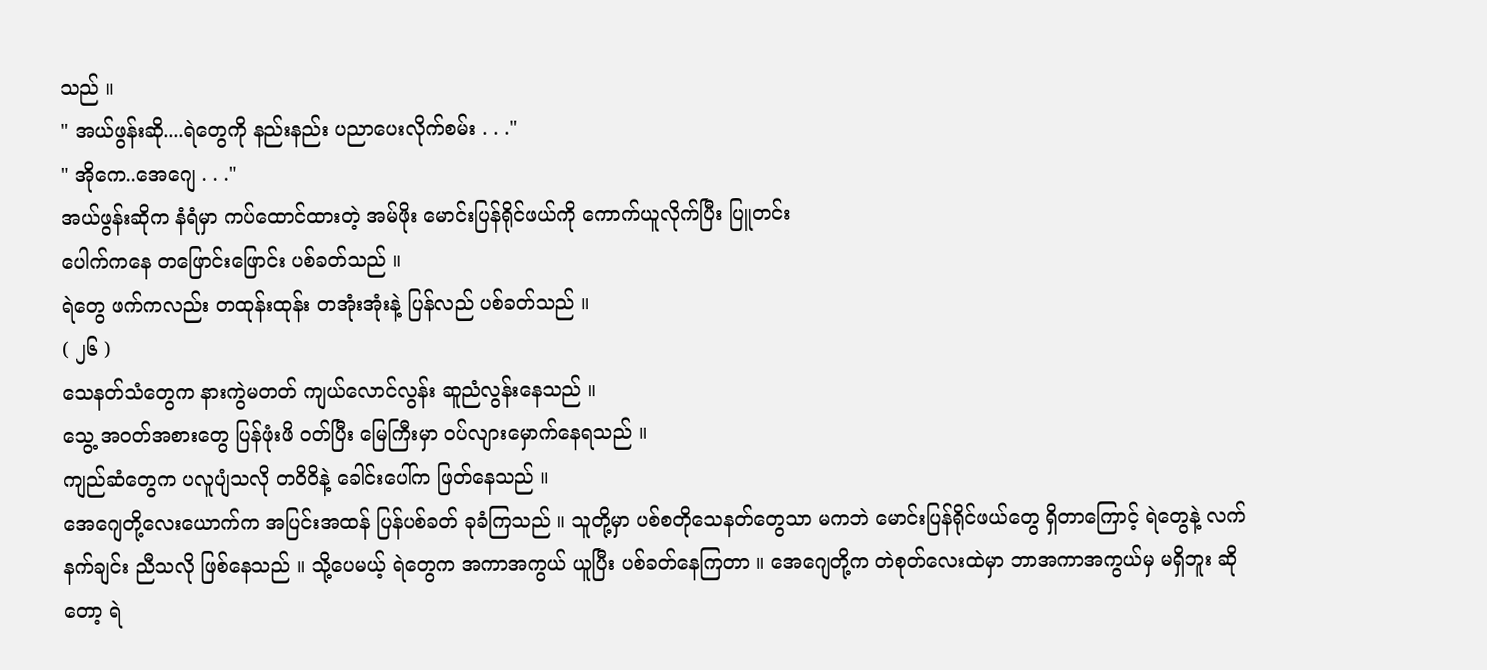သည် ။
" အယ်ဖွန်းဆို....ရဲတွေကို နည်းနည်း ပညာပေးလိုက်စမ်း . . ."
" အိုကေ..အေဂျေ . . ."
အယ်ဖွန်းဆိုက နံရံမှာ ကပ်ထောင်ထားတဲ့ အမ်ဖိုး မောင်းပြန်ရိုင်ဖယ်ကို ကောက်ယူလိုက်ပြီး ပြူတင်း
ပေါက်ကနေ တဖြောင်းဖြောင်း ပစ်ခတ်သည် ။
ရဲတွေ ဖက်ကလည်း တထုန်းထုန်း တအုံးအုံးနဲ့ ပြန်လည် ပစ်ခတ်သည် ။
( ၂၆ )
သေနတ်သံတွေက နားကွဲမတတ် ကျယ်လောင်လွန်း ဆူညံလွန်းနေသည် ။
သွေ့ အဝတ်အစားတွေ ပြန်ဖုံးဖိ ဝတ်ပြီး မြေကြီးမှာ ဝပ်လျားမှောက်နေရသည် ။
ကျည်ဆံတွေက ပလူပျံသလို တဝိဝိနဲ့ ခေါင်းပေါ်က ဖြတ်နေသည် ။
အေဂျေတို့လေးယောက်က အပြင်းအထန် ပြန်ပစ်ခတ် ခုခံကြသည် ။ သူတို့မှာ ပစ်စတိုသေနတ်တွေသာ မကဘဲ မောင်းပြန်ရိုင်ဖယ်တွေ ရှိတာကြောင့် ရဲတွေနဲ့ လက်
နက်ချင်း ညီသလို ဖြစ်နေသည် ။ သို့ပေမယ့် ရဲတွေက အကာအကွယ် ယူပြီး ပစ်ခတ်နေကြတာ ။ အေဂျေတို့က တဲစုတ်လေးထဲမှာ ဘာအကာအကွယ်မှ မရှိဘူး ဆို
တော့ ရဲ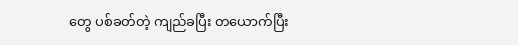တွေ ပစ်ခတ်တဲ့ ကျည်ခပြီး တယောက်ပြီး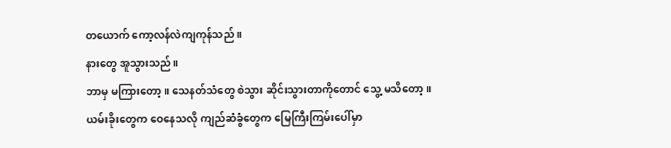တယောက် ကော့လန်လဲကျကုန်သည် ။
နားတွေ အူသွားသည် ။
ဘာမှ မကြားတော့ ။ သေနတ်သံတွေ စဲသွား ဆိုင်းသွားတာကိုတောင် သွေ့ မသိတော့ ။
ယမ်းခိုးတွေက ဝေနေသလို ကျည်ဆံခွံတွေက မြေကြီးကြမ်းပေါ်မှာ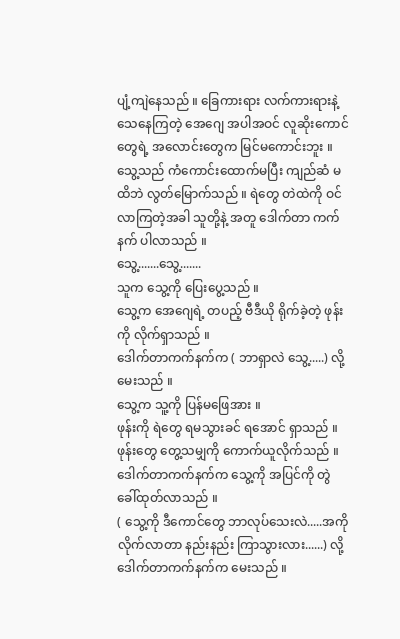ပျံ့ကျဲနေသည် ။ ခြေကားရား လက်ကားရားနဲ့ သေနေကြတဲ့ အေဂျေ အပါအဝင် လူဆိုးကောင်
တွေရဲ့ အလောင်းတွေက မြင်မကောင်းဘူး ။
သွေ့သည် ကံကောင်းထောက်မပြီး ကျည်ဆံ မထိဘဲ လွတ်မြောက်သည် ။ ရဲတွေ တဲထဲကို ဝင်လာကြတဲ့အခါ သူတို့နဲ့ အတူ ဒေါက်တာ ကက်နက် ပါလာသည် ။
သွေ့.......သွေ့.......
သူက သွေ့ကို ပြေးပွေ့သည် ။
သွေ့က အေဂျေရဲ့ တပည့် ဗီဒီယို ရိုက်ခဲ့တဲ့ ဖုန်းကို လိုက်ရှာသည် ။
ဒေါက်တာကက်နက်က ( ဘာရှာလဲ သွေ့.....) လို့ မေးသည် ။
သွေ့က သူ့ကို ပြန်မဖြေအား ။
ဖုန်းကို ရဲတွေ ရမသွားခင် ရအောင် ရှာသည် ။ ဖုန်းတွေ တွေ့သမျှကို ကောက်ယူလိုက်သည် ။
ဒေါက်တာကက်နက်က သွေ့ကို အပြင်ကို တွဲခေါ်ထုတ်လာသည် ။
( သွေ့ကို ဒီကောင်တွေ ဘာလုပ်သေးလဲ.....အကို လိုက်လာတာ နည်းနည်း ကြာသွားလား......) လို့ ဒေါက်တာကက်နက်က မေးသည် ။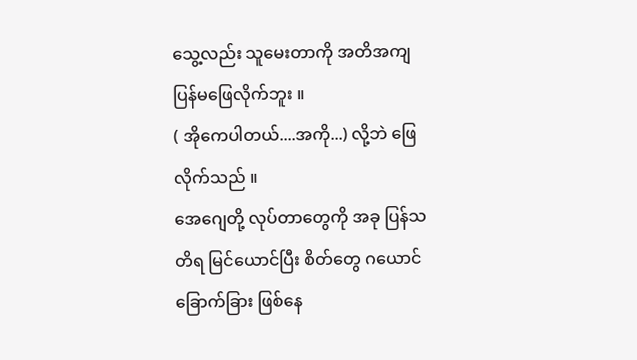သွေ့လည်း သူမေးတာကို အတိအကျ ပြန်မဖြေလိုက်ဘူး ။
( အိုကေပါတယ်....အကို...) လို့ဘဲ ဖြေလိုက်သည် ။
အေဂျေတို့ လုပ်တာတွေကို အခု ပြန်သတိရ မြင်ယောင်ပြီး စိတ်တွေ ဂယောင်ခြောက်ခြား ဖြစ်နေ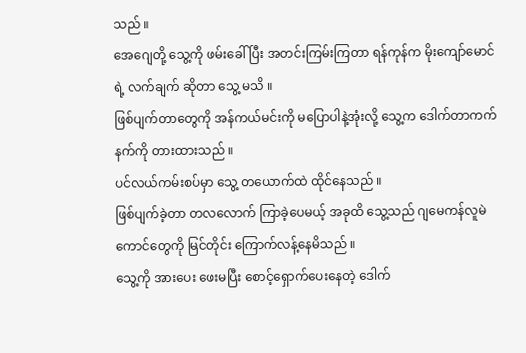သည် ။
အေဂျေတို့ သွေ့ကို ဖမ်းခေါ်ပြီး အတင်းကြမ်းကြတာ ရန်ကုန်က မိုးကျော်မောင်ရဲ့ လက်ချက် ဆိုတာ သွေ့ မသိ ။
ဖြစ်ပျက်တာတွေကို အန်ကယ်မင်းကို မပြောပါနဲ့အုံးလို့ သွေ့က ဒေါက်တာကက်နက်ကို တားထားသည် ။
ပင်လယ်ကမ်းစပ်မှာ သွေ့ တယောက်ထဲ ထိုင်နေသည် ။
ဖြစ်ပျက်ခဲ့တာ တလလောက် ကြာခဲ့ပေမယ့် အခုထိ သွေ့သည် ဂျမေကန်လူမဲကောင်တွေကို မြင်တိုင်း ကြောက်လန့်နေမိသည် ။
သွေ့ကို အားပေး ဖေးမပြီး စောင့်ရှောက်ပေးနေတဲ့ ဒေါက်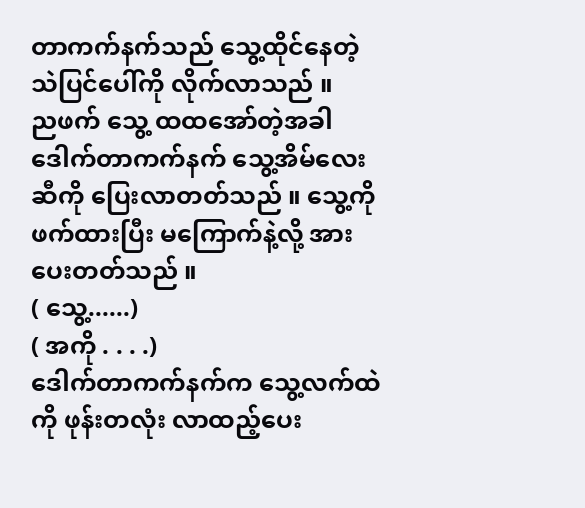တာကက်နက်သည် သွေ့ထိုင်နေတဲ့ သဲပြင်ပေါ်ကို လိုက်လာသည် ။
ညဖက် သွေ့ ထထအော်တဲ့အခါ ဒေါက်တာကက်နက် သွေ့အိမ်လေးဆီကို ပြေးလာတတ်သည် ။ သွေ့ကို ဖက်ထားပြီး မကြောက်နဲ့လို့ အားပေးတတ်သည် ။
( သွေ့......)
( အကို . . . .)
ဒေါက်တာကက်နက်က သွေ့လက်ထဲကို ဖုန်းတလုံး လာထည့်ပေး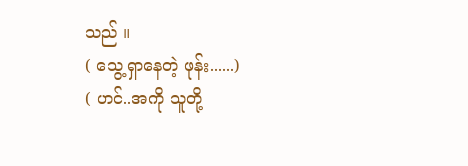သည် ။
( သွေ့ရှာနေတဲ့ ဖုန်း......)
( ဟင်..အကို သူတို့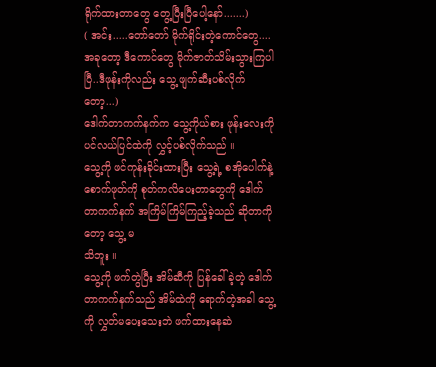ရိုက်ထားတာတွေ တွေ့ပြီးပြီပေါ့နော်.......)
( အင်း.....တော်တော် မိုက်ရိုင်းတဲ့ကောင်တွေ....အခုတော့ ဒီကောင်တွေ မိုက်ဇာတ်သိမ်းသွားကြပါပြီ..ဒီဖုန်းကိုလည်း သွေ့ ဖျက်ဆီးပစ်လိုက်တော့...)
ဒေါက်တာကက်နက်က သွေ့ကိုယ်စား ဖုန်းလေးကို ပင်လယ်ပြင်ထဲကို လွှင့်ပစ်လိုက်သည် ။
သွေ့ကို ဖင်ကုန်းခိုင်းထားပြီး သွေ့ရဲ့ စအိုပေါက်နဲ့ စောက်ဖုတ်ကို စုတ်ကလိပေးတာတွေကို ဒေါက်တာကက်နက် အကြိမ်ကြိမ်ကြည့်ခဲ့သည် ဆိုတာကိုတော့ သွေ့ မ
သိဘူး ။
သွေ့ကို ဖက်တွဲပြီး အိမ်ဆီကို ပြန်ခေါ်ခဲ့တဲ့ ဒေါက်တာကက်နက်သည် အိမ်ထဲကို ရောက်တဲ့အခါ သွေ့ကို လွှတ်မပေးသေးဘဲ ဖက်ထားနေဆဲ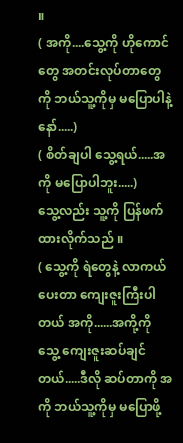။
( အကို....သွေ့ကို ဟိုကောင်တွေ အတင်းလုပ်တာတွေကို ဘယ်သူ့ကိုမှ မပြောပါနဲ့နော်.....)
( စိတ်ချပါ သွေ့ရယ်.....အကို မပြောပါဘူး.....)
သွေ့လည်း သူ့ကို ပြန်ဖက်ထားလိုက်သည် ။
( သွေ့ကို ရဲတွေနဲ့ လာကယ်ပေးတာ ကျေးဇူးကြီးပါတယ် အကို......အကို့ကို သွေ့ ကျေးဇူးဆပ်ချင်တယ်.....ဒီလို ဆပ်တာကို အကို ဘယ်သူ့ကိုမှ မပြောဖို့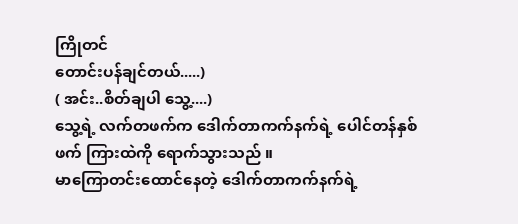ကြိုတင်
တောင်းပန်ချင်တယ်.....)
( အင်း..စိတ်ချပါ သွေ့....)
သွေ့ရဲ့ လက်တဖက်က ဒေါက်တာကက်နက်ရဲ့ ပေါင်တန်နှစ်ဖက် ကြားထဲကို ရောက်သွားသည် ။
မာကြောတင်းထောင်နေတဲ့ ဒေါက်တာကက်နက်ရဲ့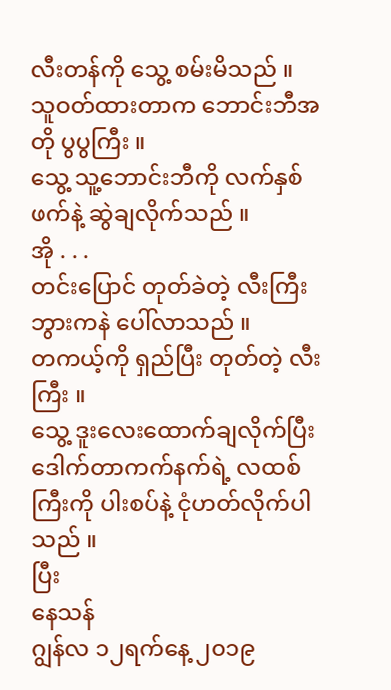လီးတန်ကို သွေ့ စမ်းမိသည် ။
သူဝတ်ထားတာက ဘောင်းဘီအတို ပွပွကြီး ။
သွေ့ သူ့ဘောင်းဘီကို လက်နှစ်ဖက်နဲ့ ဆွဲချလိုက်သည် ။
အို . . .
တင်းပြောင် တုတ်ခဲတဲ့ လီးကြီး ဘွားကနဲ ပေါ်လာသည် ။
တကယ့်ကို ရှည်ပြီး တုတ်တဲ့ လီးကြီး ။
သွေ့ ဒူးလေးထောက်ချလိုက်ပြီး ဒေါက်တာကက်နက်ရဲ့ လထစ်ကြီးကို ပါးစပ်နဲ့ ငုံဟတ်လိုက်ပါသည် ။
ပြီး
နေသန်
ဂျွန်လ ၁၂ရက်နေ့ ၂၀၁၉